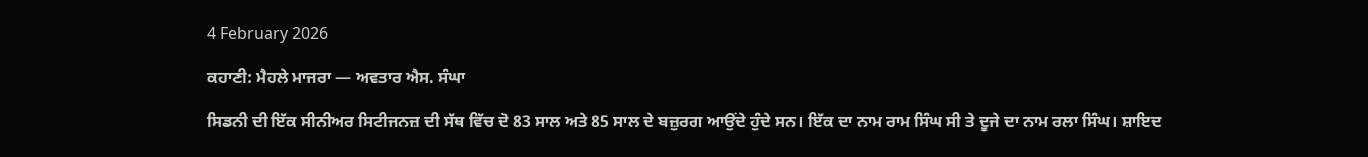4 February 2026

ਕਹਾਣੀ: ਮੈਹਲੇ ਮਾਜਰਾ — ਅਵਤਾਰ ਐਸ. ਸੰਘਾ

ਸਿਡਨੀ ਦੀ ਇੱਕ ਸੀਨੀਅਰ ਸਿਟੀਜਨਜ਼ ਦੀ ਸੱਥ ਵਿੱਚ ਦੋ 83 ਸਾਲ ਅਤੇ 85 ਸਾਲ ਦੇ ਬਜ਼ੁਰਗ ਆਉਂਦੇ ਹੁੰਦੇ ਸਨ। ਇੱਕ ਦਾ ਨਾਮ ਰਾਮ ਸਿੰਘ ਸੀ ਤੇ ਦੂਜੇ ਦਾ ਨਾਮ ਰਲਾ ਸਿੰਘ। ਸ਼ਾਇਦ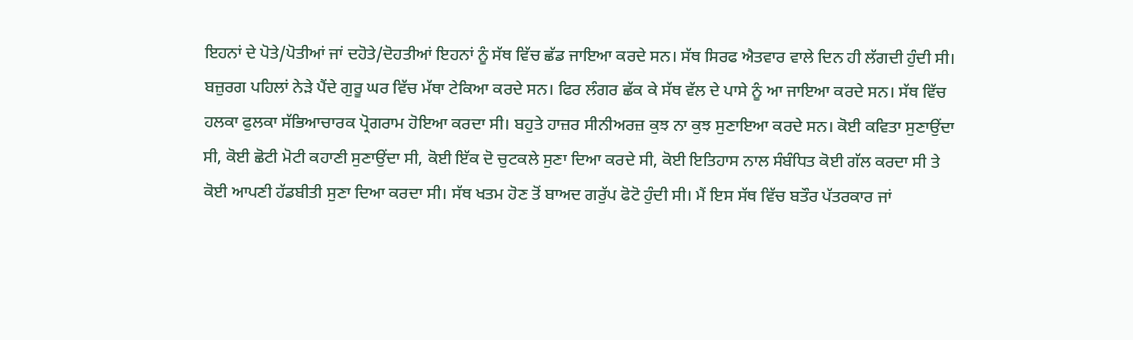ਇਹਨਾਂ ਦੇ ਪੋਤੇ/ਪੋਤੀਆਂ ਜਾਂ ਦਹੋਤੇ/ਦੋਹਤੀਆਂ ਇਹਨਾਂ ਨੂੰ ਸੱਥ ਵਿੱਚ ਛੱਡ ਜਾਇਆ ਕਰਦੇ ਸਨ। ਸੱਥ ਸਿਰਫ ਐਤਵਾਰ ਵਾਲੇ ਦਿਨ ਹੀ ਲੱਗਦੀ ਹੁੰਦੀ ਸੀ। ਬਜ਼ੁਰਗ ਪਹਿਲਾਂ ਨੇੜੇ ਪੈਂਦੇ ਗੁਰੂ ਘਰ ਵਿੱਚ ਮੱਥਾ ਟੇਕਿਆ ਕਰਦੇ ਸਨ। ਫਿਰ ਲੰਗਰ ਛੱਕ ਕੇ ਸੱਥ ਵੱਲ ਦੇ ਪਾਸੇ ਨੂੰ ਆ ਜਾਇਆ ਕਰਦੇ ਸਨ। ਸੱਥ ਵਿੱਚ ਹਲਕਾ ਫੁਲਕਾ ਸੱਭਿਆਚਾਰਕ ਪ੍ਰੋਗਰਾਮ ਹੋਇਆ ਕਰਦਾ ਸੀ। ਬਹੁਤੇ ਹਾਜ਼ਰ ਸੀਨੀਅਰਜ਼ ਕੁਝ ਨਾ ਕੁਝ ਸੁਣਾਇਆ ਕਰਦੇ ਸਨ। ਕੋਈ ਕਵਿਤਾ ਸੁਣਾਉਂਦਾ ਸੀ, ਕੋਈ ਛੋਟੀ ਮੋਟੀ ਕਹਾਣੀ ਸੁਣਾਉਂਦਾ ਸੀ, ਕੋਈ ਇੱਕ ਦੋ ਚੁਟਕਲੇ ਸੁਣਾ ਦਿਆ ਕਰਦੇ ਸੀ, ਕੋਈ ਇਤਿਹਾਸ ਨਾਲ ਸੰਬੰਧਿਤ ਕੋਈ ਗੱਲ ਕਰਦਾ ਸੀ ਤੇ ਕੋਈ ਆਪਣੀ ਹੱਡਬੀਤੀ ਸੁਣਾ ਦਿਆ ਕਰਦਾ ਸੀ। ਸੱਥ ਖਤਮ ਹੋਣ ਤੋਂ ਬਾਅਦ ਗਰੁੱਪ ਫੋਟੋ ਹੁੰਦੀ ਸੀ। ਮੈਂ ਇਸ ਸੱਥ ਵਿੱਚ ਬਤੌਰ ਪੱਤਰਕਾਰ ਜਾਂ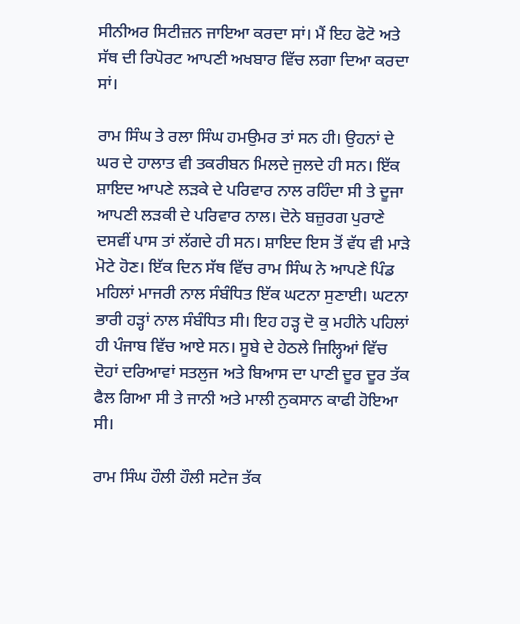ਸੀਨੀਅਰ ਸਿਟੀਜ਼ਨ ਜਾਇਆ ਕਰਦਾ ਸਾਂ। ਮੈਂ ਇਹ ਫੋਟੋ ਅਤੇ ਸੱਥ ਦੀ ਰਿਪੋਰਟ ਆਪਣੀ ਅਖਬਾਰ ਵਿੱਚ ਲਗਾ ਦਿਆ ਕਰਦਾ ਸਾਂ।

ਰਾਮ ਸਿੰਘ ਤੇ ਰਲਾ ਸਿੰਘ ਹਮਉਮਰ ਤਾਂ ਸਨ ਹੀ। ਉਹਨਾਂ ਦੇ ਘਰ ਦੇ ਹਾਲਾਤ ਵੀ ਤਕਰੀਬਨ ਮਿਲਦੇ ਜੁਲਦੇ ਹੀ ਸਨ। ਇੱਕ ਸ਼ਾਇਦ ਆਪਣੇ ਲੜਕੇ ਦੇ ਪਰਿਵਾਰ ਨਾਲ ਰਹਿੰਦਾ ਸੀ ਤੇ ਦੂਜਾ ਆਪਣੀ ਲੜਕੀ ਦੇ ਪਰਿਵਾਰ ਨਾਲ। ਦੋਨੇ ਬਜ਼ੁਰਗ ਪੁਰਾਣੇ ਦਸਵੀਂ ਪਾਸ ਤਾਂ ਲੱਗਦੇ ਹੀ ਸਨ। ਸ਼ਾਇਦ ਇਸ ਤੋਂ ਵੱਧ ਵੀ ਮਾੜੇ ਮੋਟੇ ਹੋਣ। ਇੱਕ ਦਿਨ ਸੱਥ ਵਿੱਚ ਰਾਮ ਸਿੰਘ ਨੇ ਆਪਣੇ ਪਿੰਡ ਮਹਿਲਾਂ ਮਾਜਰੀ ਨਾਲ ਸੰਬੰਧਿਤ ਇੱਕ ਘਟਨਾ ਸੁਣਾਈ। ਘਟਨਾ ਭਾਰੀ ਹੜ੍ਹਾਂ ਨਾਲ ਸੰਬੰਧਿਤ ਸੀ। ਇਹ ਹੜ੍ਹ ਦੋ ਕੁ ਮਹੀਨੇ ਪਹਿਲਾਂ ਹੀ ਪੰਜਾਬ ਵਿੱਚ ਆਏ ਸਨ। ਸੂਬੇ ਦੇ ਹੇਠਲੇ ਜਿਲ੍ਹਿਆਂ ਵਿੱਚ ਦੋਹਾਂ ਦਰਿਆਵਾਂ ਸਤਲੁਜ ਅਤੇ ਬਿਆਸ ਦਾ ਪਾਣੀ ਦੂਰ ਦੂਰ ਤੱਕ ਫੈਲ ਗਿਆ ਸੀ ਤੇ ਜਾਨੀ ਅਤੇ ਮਾਲੀ ਨੁਕਸਾਨ ਕਾਫੀ ਹੋਇਆ ਸੀ।

ਰਾਮ ਸਿੰਘ ਹੌਲੀ ਹੌਲੀ ਸਟੇਜ ਤੱਕ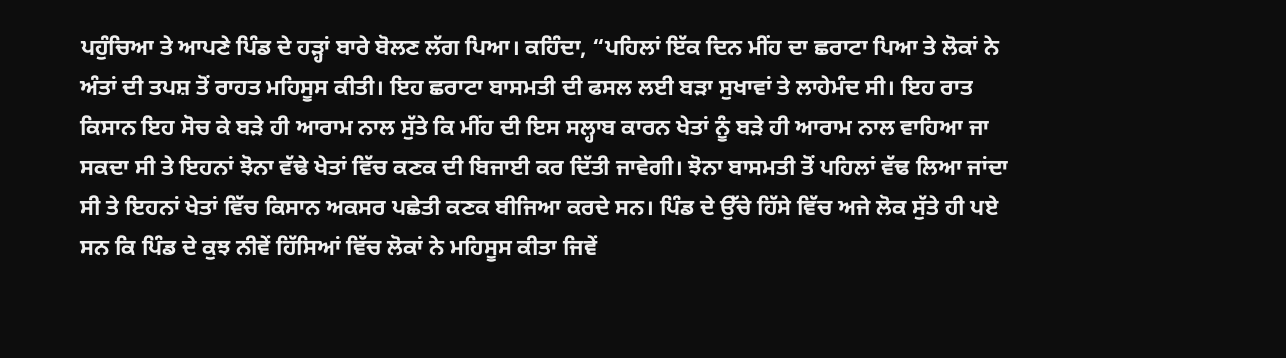ਪਹੁੰਚਿਆ ਤੇ ਆਪਣੇ ਪਿੰਡ ਦੇ ਹੜ੍ਹਾਂ ਬਾਰੇ ਬੋਲਣ ਲੱਗ ਪਿਆ। ਕਹਿੰਦਾ, “ਪਹਿਲਾਂ ਇੱਕ ਦਿਨ ਮੀਂਹ ਦਾ ਛਰਾਟਾ ਪਿਆ ਤੇ ਲੋਕਾਂ ਨੇ ਅੰਤਾਂ ਦੀ ਤਪਸ਼ ਤੋਂ ਰਾਹਤ ਮਹਿਸੂਸ ਕੀਤੀ। ਇਹ ਛਰਾਟਾ ਬਾਸਮਤੀ ਦੀ ਫਸਲ ਲਈ ਬੜਾ ਸੁਖਾਵਾਂ ਤੇ ਲਾਹੇਮੰਦ ਸੀ। ਇਹ ਰਾਤ ਕਿਸਾਨ ਇਹ ਸੋਚ ਕੇ ਬੜੇ ਹੀ ਆਰਾਮ ਨਾਲ ਸੁੱਤੇ ਕਿ ਮੀਂਹ ਦੀ ਇਸ ਸਲ੍ਹਾਬ ਕਾਰਨ ਖੇਤਾਂ ਨੂੰ ਬੜੇ ਹੀ ਆਰਾਮ ਨਾਲ ਵਾਹਿਆ ਜਾ ਸਕਦਾ ਸੀ ਤੇ ਇਹਨਾਂ ਝੋਨਾ ਵੱਢੇ ਖੇਤਾਂ ਵਿੱਚ ਕਣਕ ਦੀ ਬਿਜਾਈ ਕਰ ਦਿੱਤੀ ਜਾਵੇਗੀ। ਝੋਨਾ ਬਾਸਮਤੀ ਤੋਂ ਪਹਿਲਾਂ ਵੱਢ ਲਿਆ ਜਾਂਦਾ ਸੀ ਤੇ ਇਹਨਾਂ ਖੇਤਾਂ ਵਿੱਚ ਕਿਸਾਨ ਅਕਸਰ ਪਛੇਤੀ ਕਣਕ ਬੀਜਿਆ ਕਰਦੇ ਸਨ। ਪਿੰਡ ਦੇ ਉੱਚੇ ਹਿੱਸੇ ਵਿੱਚ ਅਜੇ ਲੋਕ ਸੁੱਤੇ ਹੀ ਪਏ ਸਨ ਕਿ ਪਿੰਡ ਦੇ ਕੁਝ ਨੀਵੇਂ ਹਿੱਸਿਆਂ ਵਿੱਚ ਲੋਕਾਂ ਨੇ ਮਹਿਸੂਸ ਕੀਤਾ ਜਿਵੇਂ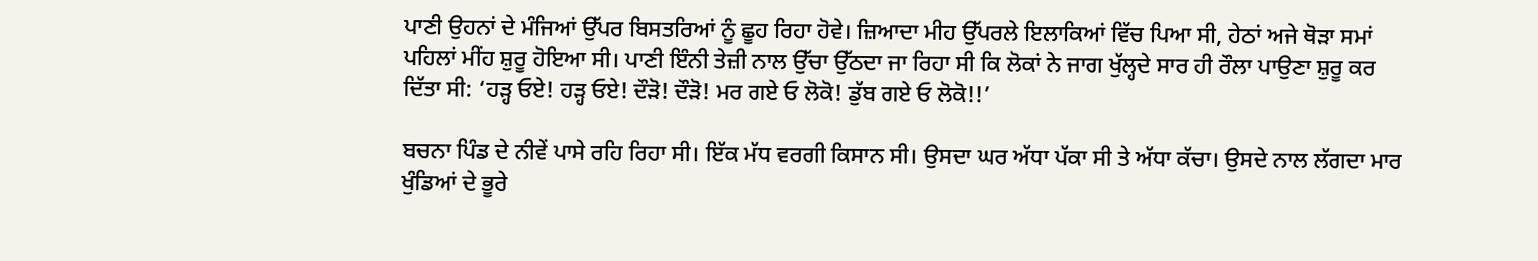ਪਾਣੀ ਉਹਨਾਂ ਦੇ ਮੰਜਿਆਂ ਉੱਪਰ ਬਿਸਤਰਿਆਂ ਨੂੰ ਛੂਹ ਰਿਹਾ ਹੋਵੇ। ਜ਼ਿਆਦਾ ਮੀਹ ਉੱਪਰਲੇ ਇਲਾਕਿਆਂ ਵਿੱਚ ਪਿਆ ਸੀ, ਹੇਠਾਂ ਅਜੇ ਥੋੜਾ ਸਮਾਂ ਪਹਿਲਾਂ ਮੀਂਹ ਸ਼ੁਰੂ ਹੋਇਆ ਸੀ। ਪਾਣੀ ਇੰਨੀ ਤੇਜ਼ੀ ਨਾਲ ਉੱਚਾ ਉੱਠਦਾ ਜਾ ਰਿਹਾ ਸੀ ਕਿ ਲੋਕਾਂ ਨੇ ਜਾਗ ਖੁੱਲ੍ਹਦੇ ਸਾਰ ਹੀ ਰੌਲਾ ਪਾਉਣਾ ਸ਼ੁਰੂ ਕਰ ਦਿੱਤਾ ਸੀ: ‘ਹੜ੍ਹ ਓਏ! ਹੜ੍ਹ ਓਏ! ਦੌੜੋ! ਦੌੜੋ! ਮਰ ਗਏ ਓ ਲੋਕੋ! ਡੁੱਬ ਗਏ ਓ ਲੋਕੋ!!’

ਬਚਨਾ ਪਿੰਡ ਦੇ ਨੀਵੇਂ ਪਾਸੇ ਰਹਿ ਰਿਹਾ ਸੀ। ਇੱਕ ਮੱਧ ਵਰਗੀ ਕਿਸਾਨ ਸੀ। ਉਸਦਾ ਘਰ ਅੱਧਾ ਪੱਕਾ ਸੀ ਤੇ ਅੱਧਾ ਕੱਚਾ। ਉਸਦੇ ਨਾਲ ਲੱਗਦਾ ਮਾਰ ਖੁੰਡਿਆਂ ਦੇ ਭੂਰੇ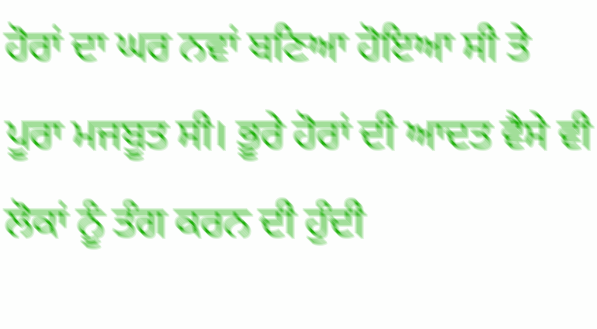ਹੋਰਾਂ ਦਾ ਘਰ ਨਵਾਂ ਬਣਿਆ ਹੋਇਆ ਸੀ ਤੇ ਪੂਰਾ ਮਜਬੂਤ ਸੀ। ਭੂਰੇ ਹੋਰਾਂ ਦੀ ਆਦਤ ਵੈਸੇ ਵੀ ਲੋਕਾਂ ਨੂੰ ਤੰਗ ਕਰਨ ਦੀ ਹੁੰਦੀ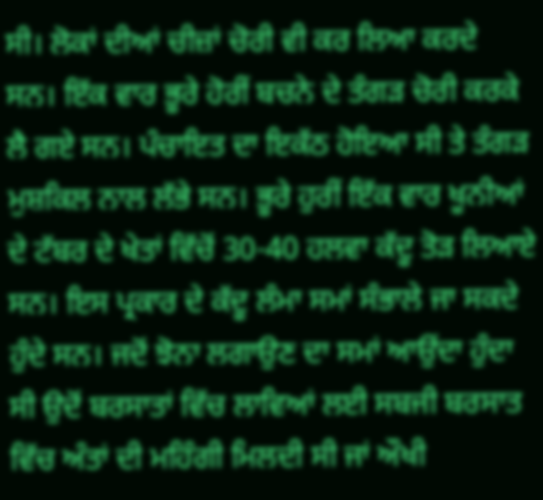ਸੀ। ਲੋਕਾਂ ਦੀਆਂ ਚੀਜ਼ਾਂ ਚੋਰੀ ਵੀ ਕਰ ਲਿਆ ਕਰਦੇ ਸਨ। ਇੱਕ ਵਾਰ ਭੂਰੇ ਹੋਰੀਂ ਬਚਨੇ ਦੇ ਤੰਗੜ ਚੋਰੀ ਕਰਕੇ ਲੈ ਗਏ ਸਨ। ਪੰਚਾਇਤ ਦਾ ਇਕੱਠ ਹੋਇਆ ਸੀ ਤੇ ਤੰਗੜ ਮੁਸ਼ਕਿਲ ਨਾਲ ਲੱਭੇ ਸਨ। ਭੂਰੇ ਹੁਰੀਂ ਇੱਕ ਵਾਰ ਖੂਨੀਆਂ ਦੇ ਟੱਬਰ ਦੇ ਖੇਤਾਂ ਵਿੱਚੋਂ 30-40 ਹਲਵਾ ਕੱਦੂ ਤੋੜ ਲਿਆਏ ਸਨ। ਇਸ ਪ੍ਰਕਾਰ ਦੇ ਕੱਦੂ ਲੰਮਾ ਸਮਾਂ ਸੰਭਾਲੇ ਜਾ ਸਕਦੇ ਹੁੰਦੇ ਸਨ। ਜਦੋਂ ਝੋਨਾ ਲਗਾਉਣ ਦਾ ਸਮਾਂ ਆਉਂਦਾ ਹੁੰਦਾ ਸੀ ਉਦੋਂ ਬਰਸਾਤਾਂ ਵਿੱਚ ਲਾਵਿਆਂ ਲਈ ਸਬਜੀ ਬਰਸਾਤ ਵਿੱਚ ਅੰਤਾਂ ਦੀ ਮਹਿੰਗੀ ਮਿਲਦੀ ਸੀ ਜਾਂ ਔਖੀ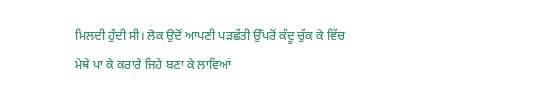ਮਿਲਦੀ ਹੁੰਦੀ ਸੀ। ਲੋਕ ਉਦੋਂ ਆਪਣੀ ਪੜਛੱਤੀ ਉੱਪਰੋਂ ਕੱਦੂ ਚੁੱਕ ਕੇ ਵਿੱਚ ਮੇਥੇ ਪਾ ਕੇ ਕਰਾਰੇ ਜਿਹੇ ਬਣਾ ਕੇ ਲਾਵਿਆਂ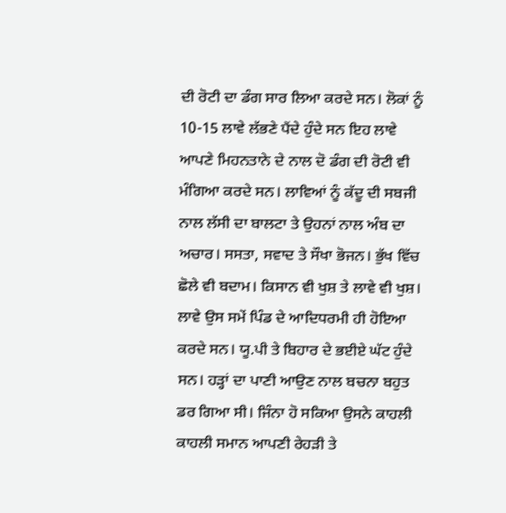ਦੀ ਰੋਟੀ ਦਾ ਡੰਗ ਸਾਰ ਲਿਆ ਕਰਦੇ ਸਨ। ਲੋਕਾਂ ਨੂੰ 10-15 ਲਾਵੇ ਲੱਭਣੇ ਪੈਂਦੇ ਹੁੰਦੇ ਸਨ ਇਹ ਲਾਵੇ ਆਪਣੇ ਮਿਹਨਤਾਨੇ ਦੇ ਨਾਲ ਦੋ ਡੰਗ ਦੀ ਰੋਟੀ ਵੀ ਮੰਗਿਆ ਕਰਦੇ ਸਨ। ਲਾਵਿਆਂ ਨੂੰ ਕੱਦੂ ਦੀ ਸਬਜੀ ਨਾਲ ਲੱਸੀ ਦਾ ਬਾਲਟਾ ਤੇ ਉਹਨਾਂ ਨਾਲ ਅੰਬ ਦਾ ਅਚਾਰ। ਸਸਤਾ, ਸਵਾਦ ਤੇ ਸੌਖਾ ਭੋਜਨ। ਭੁੱਖ ਵਿੱਚ ਛੋਲੇ ਵੀ ਬਦਾਮ। ਕਿਸਾਨ ਵੀ ਖੁਸ਼ ਤੇ ਲਾਵੇ ਵੀ ਖੁਸ਼। ਲਾਵੇ ਉਸ ਸਮੇਂ ਪਿੰਡ ਦੇ ਆਦਿਧਰਮੀ ਹੀ ਹੋਇਆ ਕਰਦੇ ਸਨ। ਯੂ.ਪੀ ਤੇ ਬਿਹਾਰ ਦੇ ਭਈਏ ਘੱਟ ਹੁੰਦੇ ਸਨ। ਹੜ੍ਹਾਂ ਦਾ ਪਾਣੀ ਆਉਣ ਨਾਲ ਬਚਨਾ ਬਹੁਤ ਡਰ ਗਿਆ ਸੀ। ਜਿੰਨਾ ਹੋ ਸਕਿਆ ਉਸਨੇ ਕਾਹਲੀ ਕਾਹਲੀ ਸਮਾਨ ਆਪਣੀ ਰੇਹੜੀ ਤੇ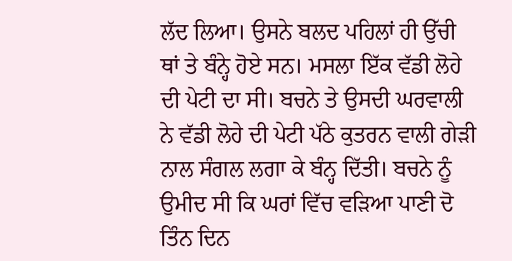ਲੱਦ ਲਿਆ। ਉਸਨੇ ਬਲਦ ਪਹਿਲਾਂ ਹੀ ਉੱਚੀ ਥਾਂ ਤੇ ਬੰਨ੍ਹੇ ਹੋਏ ਸਨ। ਮਸਲਾ ਇੱਕ ਵੱਡੀ ਲੋਹੇ ਦੀ ਪੇਟੀ ਦਾ ਸੀ। ਬਚਨੇ ਤੇ ਉਸਦੀ ਘਰਵਾਲੀ ਨੇ ਵੱਡੀ ਲੋਹੇ ਦੀ ਪੇਟੀ ਪੱਠੇ ਕੁਤਰਨ ਵਾਲੀ ਗੇੜੀ ਨਾਲ ਸੰਗਲ ਲਗਾ ਕੇ ਬੰਨ੍ਹ ਦਿੱਤੀ। ਬਚਨੇ ਨੂੰ ਉਮੀਦ ਸੀ ਕਿ ਘਰਾਂ ਵਿੱਚ ਵੜਿਆ ਪਾਣੀ ਦੋ ਤਿੰਨ ਦਿਨ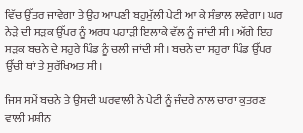ਵਿੱਚ ਉੱਤਰ ਜਾਵੇਗਾ ਤੇ ਉਹ ਆਪਣੀ ਬਹੁਮੁੱਲੀ ਪੇਟੀ ਆ ਕੇ ਸੰਭਾਲ ਲਵੇਗਾ। ਘਰ ਨੇੜੇ ਦੀ ਸੜਕ ਉੱਪਰ ਨੂੰ ਅਰਧ ਪਹਾੜੀ ਇਲਾਕੇ ਵੱਲ ਨੂੰ ਜਾਂਦੀ ਸੀ। ਅੱਗੇ ਇਹ ਸੜਕ ਬਚਨੇ ਦੇ ਸਹੁਰੇ ਪਿੰਡ ਨੂੰ ਚਲੀ ਜਾਂਦੀ ਸੀ। ਬਚਨੇ ਦਾ ਸਹੁਰਾ ਪਿੰਡ ਉੱਪਰ ਉੱਚੀ ਥਾਂ ਤੇ ਸੁਰੱਖਿਅਤ ਸੀ।

ਜਿਸ ਸਮੇਂ ਬਚਨੇ ਤੇ ਉਸਦੀ ਘਰਵਾਲੀ ਨੇ ਪੇਟੀ ਨੂੰ ਜੰਦਰੇ ਨਾਲ ਚਾਰਾ ਕੁਤਰਣ ਵਾਲੀ ਮਸ਼ੀਨ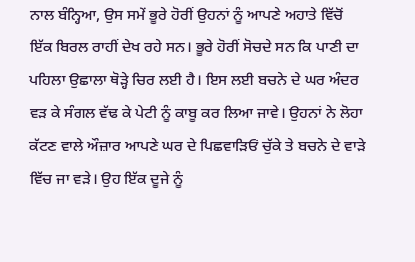ਨਾਲ ਬੰਨ੍ਹਿਆ, ਉਸ ਸਮੇਂ ਭੂਰੇ ਹੋਰੀਂ ਉਹਨਾਂ ਨੂੰ ਆਪਣੇ ਅਹਾਤੇ ਵਿੱਚੋਂ ਇੱਕ ਬਿਰਲ ਰਾਹੀਂ ਦੇਖ ਰਹੇ ਸਨ। ਭੂਰੇ ਹੋਰੀਂ ਸੋਚਦੇ ਸਨ ਕਿ ਪਾਣੀ ਦਾ ਪਹਿਲਾ ਉਛਾਲਾ ਥੋੜ੍ਹੇ ਚਿਰ ਲਈ ਹੈ। ਇਸ ਲਈ ਬਚਨੇ ਦੇ ਘਰ ਅੰਦਰ ਵੜ ਕੇ ਸੰਗਲ ਵੱਢ ਕੇ ਪੇਟੀ ਨੂੰ ਕਾਬੂ ਕਰ ਲਿਆ ਜਾਵੇ। ਉਹਨਾਂ ਨੇ ਲੋਹਾ ਕੱਟਣ ਵਾਲੇ ਔਜ਼ਾਰ ਆਪਣੇ ਘਰ ਦੇ ਪਿਛਵਾੜਿਓਂ ਚੁੱਕੇ ਤੇ ਬਚਨੇ ਦੇ ਵਾੜੇ ਵਿੱਚ ਜਾ ਵੜੇ। ਉਹ ਇੱਕ ਦੂਜੇ ਨੂੰ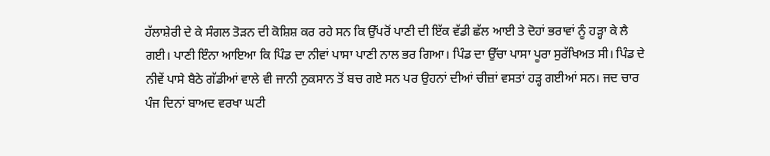ਹੱਲਾਸ਼ੇਰੀ ਦੇ ਕੇ ਸੰਗਲ ਤੋੜਨ ਦੀ ਕੋਸ਼ਿਸ਼ ਕਰ ਰਹੇ ਸਨ ਕਿ ਉੱਪਰੋਂ ਪਾਣੀ ਦੀ ਇੱਕ ਵੱਡੀ ਛੱਲ ਆਈ ਤੇ ਦੋਹਾਂ ਭਰਾਵਾਂ ਨੂੰ ਹੜ੍ਹਾ ਕੇ ਲੈ ਗਈ। ਪਾਣੀ ਇੰਨਾ ਆਇਆ ਕਿ ਪਿੰਡ ਦਾ ਨੀਵਾਂ ਪਾਸਾ ਪਾਣੀ ਨਾਲ ਭਰ ਗਿਆ। ਪਿੰਡ ਦਾ ਉੱਚਾ ਪਾਸਾ ਪੂਰਾ ਸੁਰੱਖਿਅਤ ਸੀ। ਪਿੰਡ ਦੇ ਨੀਵੇਂ ਪਾਸੇ ਬੈਠੇ ਗੱਡੀਆਂ ਵਾਲੇ ਵੀ ਜਾਨੀ ਨੁਕਸਾਨ ਤੋਂ ਬਚ ਗਏ ਸਨ ਪਰ ਉਹਨਾਂ ਦੀਆਂ ਚੀਜ਼ਾਂ ਵਸਤਾਂ ਹੜ੍ਹ ਗਈਆਂ ਸਨ। ਜਦ ਚਾਰ ਪੰਜ ਦਿਨਾਂ ਬਾਅਦ ਵਰਖਾ ਘਟੀ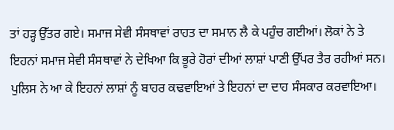ਤਾਂ ਹੜ੍ਹ ਉੱਤਰ ਗਏ। ਸਮਾਜ ਸੇਵੀ ਸੰਸਥਾਵਾਂ ਰਾਹਤ ਦਾ ਸਮਾਨ ਲੈ ਕੇ ਪਹੁੰਚ ਗਈਆਂ। ਲੋਕਾਂ ਨੇ ਤੇ ਇਹਨਾਂ ਸਮਾਜ ਸੇਵੀ ਸੰਸਥਾਵਾਂ ਨੇ ਦੇਖਿਆ ਕਿ ਭੂਰੇ ਹੋਰਾਂ ਦੀਆਂ ਲਾਸ਼ਾਂ ਪਾਣੀ ਉੱਪਰ ਤੈਰ ਰਹੀਆਂ ਸਨ। ਪੁਲਿਸ ਨੇ ਆ ਕੇ ਇਹਨਾਂ ਲਾਸ਼ਾਂ ਨੂੰ ਬਾਹਰ ਕਢਵਾਇਆਂ ਤੇ ਇਹਨਾਂ ਦਾ ਦਾਹ ਸੰਸਕਾਰ ਕਰਵਾਇਆ।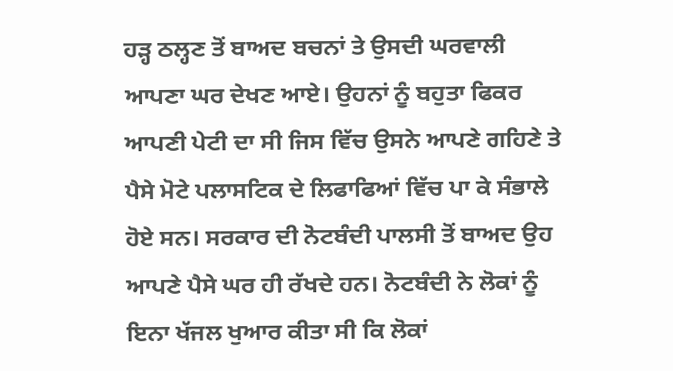ਹੜ੍ਹ ਠਲ੍ਹਣ ਤੋਂ ਬਾਅਦ ਬਚਨਾਂ ਤੇ ਉਸਦੀ ਘਰਵਾਲੀ ਆਪਣਾ ਘਰ ਦੇਖਣ ਆਏ। ਉਹਨਾਂ ਨੂੰ ਬਹੁਤਾ ਫਿਕਰ ਆਪਣੀ ਪੇਟੀ ਦਾ ਸੀ ਜਿਸ ਵਿੱਚ ਉਸਨੇ ਆਪਣੇ ਗਹਿਣੇ ਤੇ ਪੈਸੇ ਮੋਟੇ ਪਲਾਸਟਿਕ ਦੇ ਲਿਫਾਫਿਆਂ ਵਿੱਚ ਪਾ ਕੇ ਸੰਭਾਲੇ ਹੋਏ ਸਨ। ਸਰਕਾਰ ਦੀ ਨੋਟਬੰਦੀ ਪਾਲਸੀ ਤੋਂ ਬਾਅਦ ਉਹ ਆਪਣੇ ਪੈਸੇ ਘਰ ਹੀ ਰੱਖਦੇ ਹਨ। ਨੋਟਬੰਦੀ ਨੇ ਲੋਕਾਂ ਨੂੰ ਇਨਾ ਖੱਜਲ ਖੁਆਰ ਕੀਤਾ ਸੀ ਕਿ ਲੋਕਾਂ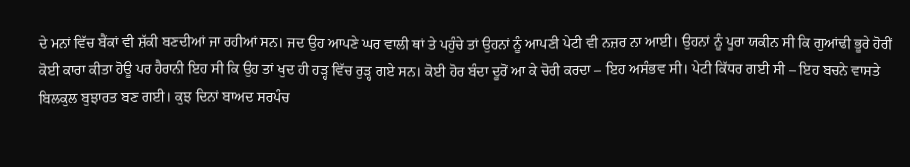ਦੇ ਮਨਾਂ ਵਿੱਚ ਬੈਂਕਾਂ ਵੀ ਸ਼ੱਕੀ ਬਣਦੀਆਂ ਜਾ ਰਹੀਆਂ ਸਨ। ਜਦ ਉਹ ਆਪਣੇ ਘਰ ਵਾਲੀ ਥਾਂ ਤੇ ਪਹੁੰਚੇ ਤਾਂ ਉਹਨਾਂ ਨੂੰ ਆਪਣੀ ਪੇਟੀ ਵੀ ਨਜ਼ਰ ਨਾ ਆਈ। ਉਹਨਾਂ ਨੂੰ ਪੂਰਾ ਯਕੀਨ ਸੀ ਕਿ ਗੁਆਂਢੀ ਭੂਰੇ ਹੋਰੀਂ ਕੋਈ ਕਾਰਾ ਕੀਤਾ ਹੋਊ ਪਰ ਹੈਰਾਨੀ ਇਹ ਸੀ ਕਿ ਉਹ ਤਾਂ ਖੁਦ ਹੀ ਹੜ੍ਹ ਵਿੱਚ ਰੁੜ੍ਹ ਗਏ ਸਨ। ਕੋਈ ਹੋਰ ਬੰਦਾ ਦੂਰੋਂ ਆ ਕੇ ਚੋਰੀ ਕਰਦਾ – ਇਹ ਅਸੰਭਵ ਸੀ। ਪੇਟੀ ਕਿੱਧਰ ਗਈ ਸੀ – ਇਹ ਬਚਨੇ ਵਾਸਤੇ ਬਿਲਕੁਲ ਬੁਝਾਰਤ ਬਣ ਗਈ। ਕੁਝ ਦਿਨਾਂ ਬਾਅਦ ਸਰਪੰਚ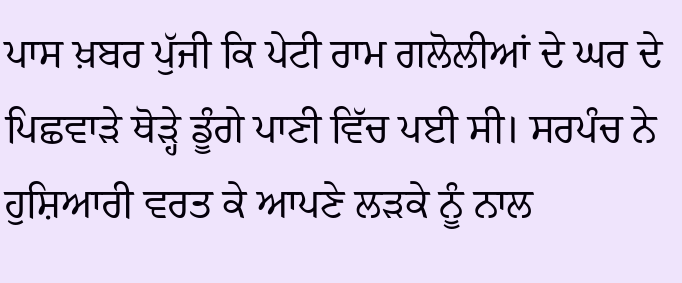ਪਾਸ ਖ਼ਬਰ ਪੁੱਜੀ ਕਿ ਪੇਟੀ ਰਾਮ ਗਲੋਲੀਆਂ ਦੇ ਘਰ ਦੇ ਪਿਛਵਾੜੇ ਥੋੜ੍ਹੇ ਡੂੰਗੇ ਪਾਣੀ ਵਿੱਚ ਪਈ ਸੀ। ਸਰਪੰਚ ਨੇ ਹੁਸ਼ਿਆਰੀ ਵਰਤ ਕੇ ਆਪਣੇ ਲੜਕੇ ਨੂੰ ਨਾਲ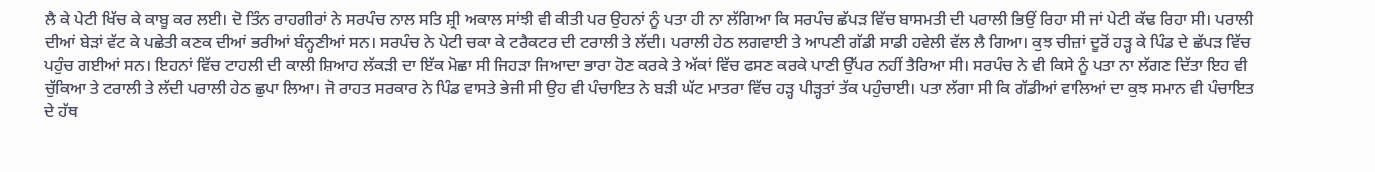ਲੈ ਕੇ ਪੇਟੀ ਖਿੱਚ ਕੇ ਕਾਬੂ ਕਰ ਲਈ। ਦੋ ਤਿੰਨ ਰਾਹਗੀਰਾਂ ਨੇ ਸਰਪੰਚ ਨਾਲ ਸਤਿ ਸ਼੍ਰੀ ਅਕਾਲ ਸਾਂਝੀ ਵੀ ਕੀਤੀ ਪਰ ਉਹਨਾਂ ਨੂੰ ਪਤਾ ਹੀ ਨਾ ਲੱਗਿਆ ਕਿ ਸਰਪੰਚ ਛੱਪੜ ਵਿੱਚ ਬਾਸਮਤੀ ਦੀ ਪਰਾਲੀ ਭਿਉਂ ਰਿਹਾ ਸੀ ਜਾਂ ਪੇਟੀ ਕੱਢ ਰਿਹਾ ਸੀ। ਪਰਾਲੀ ਦੀਆਂ ਬੇੜਾਂ ਵੱਟ ਕੇ ਪਛੇਤੀ ਕਣਕ ਦੀਆਂ ਭਰੀਆਂ ਬੰਨ੍ਹਣੀਆਂ ਸਨ। ਸਰਪੰਚ ਨੇ ਪੇਟੀ ਚਕਾ ਕੇ ਟਰੈਕਟਰ ਦੀ ਟਰਾਲੀ ਤੇ ਲੱਦੀ। ਪਰਾਲੀ ਹੇਠ ਲਗਵਾਈ ਤੇ ਆਪਣੀ ਗੱਡੀ ਸਾਡੀ ਹਵੇਲੀ ਵੱਲ ਲੈ ਗਿਆ। ਕੁਝ ਚੀਜ਼ਾਂ ਦੂਰੋਂ ਹੜ੍ਹ ਕੇ ਪਿੰਡ ਦੇ ਛੱਪੜ ਵਿੱਚ ਪਹੁੰਚ ਗਈਆਂ ਸਨ। ਇਹਨਾਂ ਵਿੱਚ ਟਾਹਲੀ ਦੀ ਕਾਲੀ ਸ਼ਿਆਹ ਲੱਕੜੀ ਦਾ ਇੱਕ ਮੋਛਾ ਸੀ ਜਿਹੜਾ ਜਿਆਦਾ ਭਾਰਾ ਹੋਣ ਕਰਕੇ ਤੇ ਅੱਕਾਂ ਵਿੱਚ ਫਸਣ ਕਰਕੇ ਪਾਣੀ ਉੱਪਰ ਨਹੀਂ ਤੈਰਿਆ ਸੀ। ਸਰਪੰਚ ਨੇ ਵੀ ਕਿਸੇ ਨੂੰ ਪਤਾ ਨਾ ਲੱਗਣ ਦਿੱਤਾ ਇਹ ਵੀ ਚੁੱਕਿਆ ਤੇ ਟਰਾਲੀ ਤੇ ਲੱਦੀ ਪਰਾਲੀ ਹੇਠ ਛੁਪਾ ਲਿਆ। ਜੋ ਰਾਹਤ ਸਰਕਾਰ ਨੇ ਪਿੰਡ ਵਾਸਤੇ ਭੇਜੀ ਸੀ ਉਹ ਵੀ ਪੰਚਾਇਤ ਨੇ ਬੜੀ ਘੱਟ ਮਾਤਰਾ ਵਿੱਚ ਹੜ੍ਹ ਪੀੜ੍ਹਤਾਂ ਤੱਕ ਪਹੁੰਚਾਈ। ਪਤਾ ਲੱਗਾ ਸੀ ਕਿ ਗੱਡੀਆਂ ਵਾਲਿਆਂ ਦਾ ਕੁਝ ਸਮਾਨ ਵੀ ਪੰਚਾਇਤ ਦੇ ਹੱਥ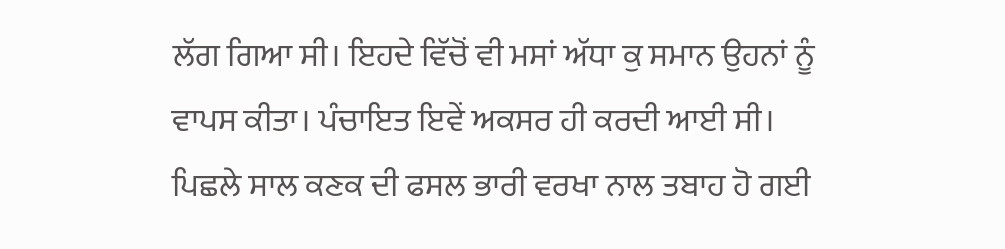ਲੱਗ ਗਿਆ ਸੀ। ਇਹਦੇ ਵਿੱਚੋਂ ਵੀ ਮਸਾਂ ਅੱਧਾ ਕੁ ਸਮਾਨ ਉਹਨਾਂ ਨੂੰ ਵਾਪਸ ਕੀਤਾ। ਪੰਚਾਇਤ ਇਵੇਂ ਅਕਸਰ ਹੀ ਕਰਦੀ ਆਈ ਸੀ। ਪਿਛਲੇ ਸਾਲ ਕਣਕ ਦੀ ਫਸਲ ਭਾਰੀ ਵਰਖਾ ਨਾਲ ਤਬਾਹ ਹੋ ਗਈ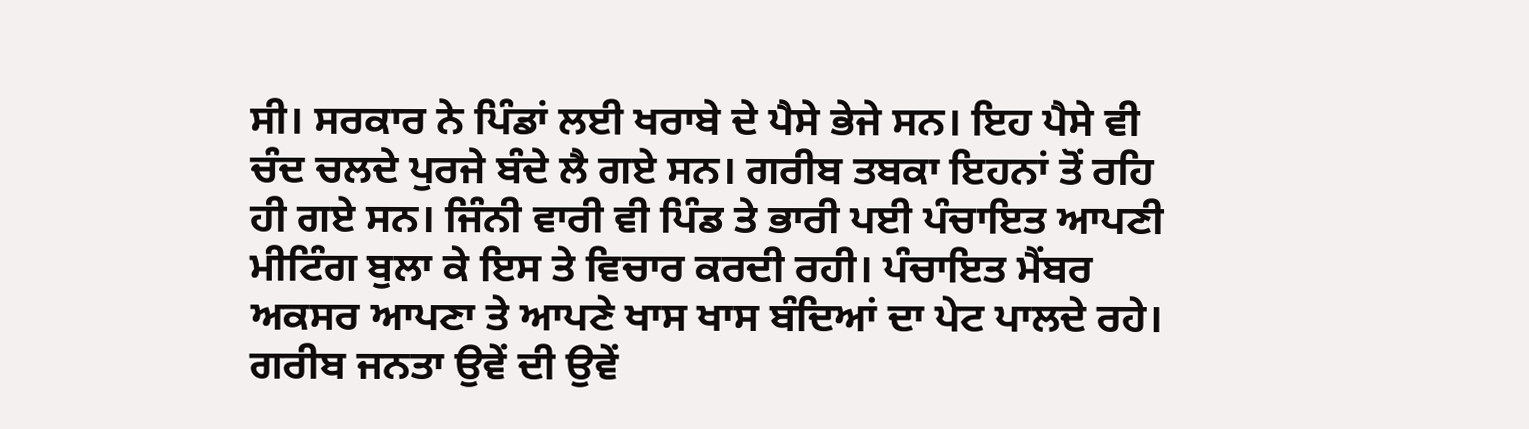ਸੀ। ਸਰਕਾਰ ਨੇ ਪਿੰਡਾਂ ਲਈ ਖਰਾਬੇ ਦੇ ਪੈਸੇ ਭੇਜੇ ਸਨ। ਇਹ ਪੈਸੇ ਵੀ ਚੰਦ ਚਲਦੇ ਪੁਰਜੇ ਬੰਦੇ ਲੈ ਗਏ ਸਨ। ਗਰੀਬ ਤਬਕਾ ਇਹਨਾਂ ਤੋਂ ਰਹਿ ਹੀ ਗਏ ਸਨ। ਜਿੰਨੀ ਵਾਰੀ ਵੀ ਪਿੰਡ ਤੇ ਭਾਰੀ ਪਈ ਪੰਚਾਇਤ ਆਪਣੀ ਮੀਟਿੰਗ ਬੁਲਾ ਕੇ ਇਸ ਤੇ ਵਿਚਾਰ ਕਰਦੀ ਰਹੀ। ਪੰਚਾਇਤ ਮੈਂਬਰ ਅਕਸਰ ਆਪਣਾ ਤੇ ਆਪਣੇ ਖਾਸ ਖਾਸ ਬੰਦਿਆਂ ਦਾ ਪੇਟ ਪਾਲਦੇ ਰਹੇ। ਗਰੀਬ ਜਨਤਾ ਉਵੇਂ ਦੀ ਉਵੇਂ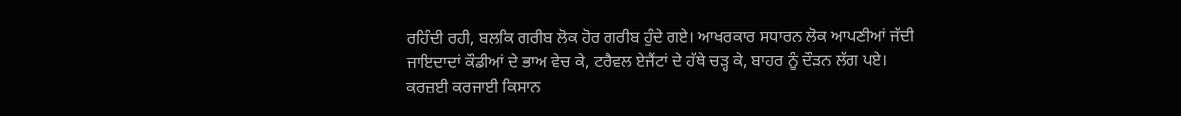ਰਹਿੰਦੀ ਰਹੀ, ਬਲਕਿ ਗਰੀਬ ਲੋਕ ਹੋਰ ਗਰੀਬ ਹੁੰਦੇ ਗਏ। ਆਖਰਕਾਰ ਸਧਾਰਨ ਲੋਕ ਆਪਣੀਆਂ ਜੱਦੀ ਜਾਇਦਾਦਾਂ ਕੌਡੀਆਂ ਦੇ ਭਾਅ ਵੇਚ ਕੇ, ਟਰੈਵਲ ਏਜੈਂਟਾਂ ਦੇ ਹੱਥੇ ਚੜ੍ਹ ਕੇ, ਬਾਹਰ ਨੂੰ ਦੌੜਨ ਲੱਗ ਪਏ। ਕਰਜ਼ਈ ਕਰਜਾਈ ਕਿਸਾਨ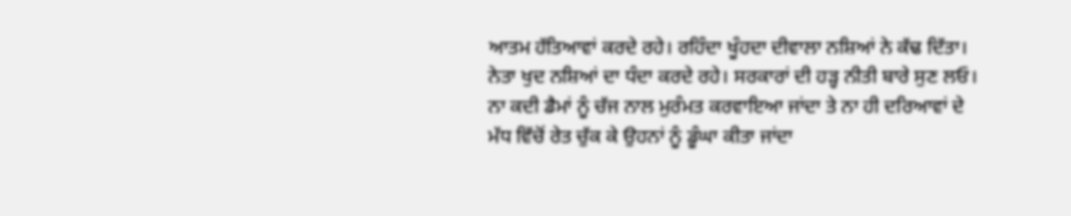ਆਤਮ ਹੱਤਿਆਵਾਂ ਕਰਦੇ ਰਹੇ। ਰਹਿੰਦਾ ਖੂੰਹਦਾ ਦੀਵਾਲਾ ਨਸ਼ਿਆਂ ਨੇ ਕੱਢ ਦਿੱਤਾ। ਨੇਤਾ ਖੁਦ ਨਸ਼ਿਆਂ ਦਾ ਧੰਦਾ ਕਰਦੇ ਰਹੇ। ਸਰਕਾਰਾਂ ਦੀ ਹੜ੍ਹ ਨੀਤੀ ਬਾਰੇ ਸੁਣ ਲਓ। ਨਾ ਕਦੀ ਡੈਮਾਂ ਨੂੰ ਚੱਜ ਨਾਲ ਮੁਰੰਮਤ ਕਰਵਾਇਆ ਜਾਂਦਾ ਤੇ ਨਾ ਹੀ ਦਰਿਆਵਾਂ ਦੇ ਮੱਧ ਵਿੱਚੋਂ ਰੇਤ ਚੁੱਕ ਕੇ ਉਹਨਾਂ ਨੂੰ ਡੂੰਘਾ ਕੀਤਾ ਜਾਂਦਾ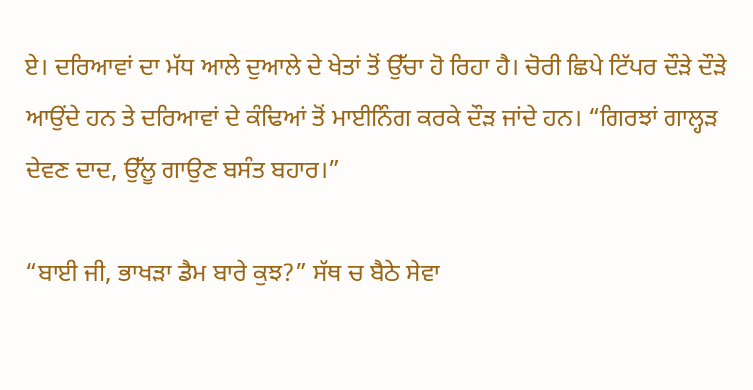ਏ। ਦਰਿਆਵਾਂ ਦਾ ਮੱਧ ਆਲੇ ਦੁਆਲੇ ਦੇ ਖੇਤਾਂ ਤੋਂ ਉੱਚਾ ਹੋ ਰਿਹਾ ਹੈ। ਚੋਰੀ ਛਿਪੇ ਟਿੱਪਰ ਦੌੜੇ ਦੌੜੇ ਆਉਂਦੇ ਹਨ ਤੇ ਦਰਿਆਵਾਂ ਦੇ ਕੰਢਿਆਂ ਤੋਂ ਮਾਈਨਿੰਗ ਕਰਕੇ ਦੌੜ ਜਾਂਦੇ ਹਨ। “ਗਿਰਝਾਂ ਗਾਲ੍ਹੜ ਦੇਵਣ ਦਾਦ, ਉੱਲੂ ਗਾਉਣ ਬਸੰਤ ਬਹਾਰ।”

“ਬਾਈ ਜੀ, ਭਾਖੜਾ ਡੈਮ ਬਾਰੇ ਕੁਝ?” ਸੱਥ ਚ ਬੈਠੇ ਸੇਵਾ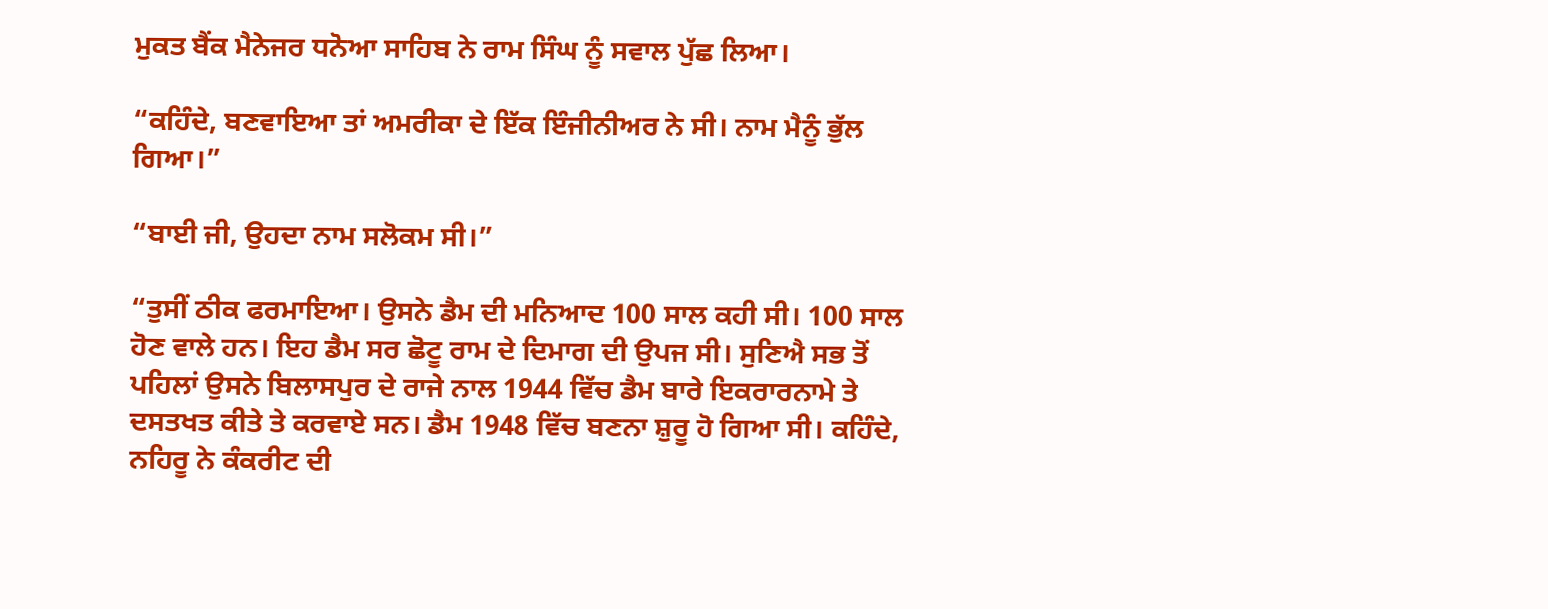ਮੁਕਤ ਬੈਂਕ ਮੈਨੇਜਰ ਧਨੋਆ ਸਾਹਿਬ ਨੇ ਰਾਮ ਸਿੰਘ ਨੂੰ ਸਵਾਲ ਪੁੱਛ ਲਿਆ।

“ਕਹਿੰਦੇ, ਬਣਵਾਇਆ ਤਾਂ ਅਮਰੀਕਾ ਦੇ ਇੱਕ ਇੰਜੀਨੀਅਰ ਨੇ ਸੀ। ਨਾਮ ਮੈਨੂੰ ਭੁੱਲ ਗਿਆ।”

“ਬਾਈ ਜੀ, ਉਹਦਾ ਨਾਮ ਸਲੋਕਮ ਸੀ।”

“ਤੁਸੀਂ ਠੀਕ ਫਰਮਾਇਆ। ਉਸਨੇ ਡੈਮ ਦੀ ਮਨਿਆਦ 100 ਸਾਲ ਕਹੀ ਸੀ। 100 ਸਾਲ ਹੋਣ ਵਾਲੇ ਹਨ। ਇਹ ਡੈਮ ਸਰ ਛੋਟੂ ਰਾਮ ਦੇ ਦਿਮਾਗ ਦੀ ਉਪਜ ਸੀ। ਸੁਣਿਐ ਸਭ ਤੋਂ ਪਹਿਲਾਂ ਉਸਨੇ ਬਿਲਾਸਪੁਰ ਦੇ ਰਾਜੇ ਨਾਲ 1944 ਵਿੱਚ ਡੈਮ ਬਾਰੇ ਇਕਰਾਰਨਾਮੇ ਤੇ ਦਸਤਖਤ ਕੀਤੇ ਤੇ ਕਰਵਾਏ ਸਨ। ਡੈਮ 1948 ਵਿੱਚ ਬਣਨਾ ਸ਼ੁਰੂ ਹੋ ਗਿਆ ਸੀ। ਕਹਿੰਦੇ, ਨਹਿਰੂ ਨੇ ਕੰਕਰੀਟ ਦੀ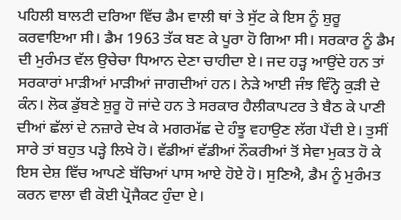ਪਹਿਲੀ ਬਾਲਟੀ ਦਰਿਆ ਵਿੱਚ ਡੈਮ ਵਾਲੀ ਥਾਂ ਤੇ ਸੁੱਟ ਕੇ ਇਸ ਨੂੰ ਸ਼ੁਰੂ ਕਰਵਾਇਆ ਸੀ। ਡੈਮ 1963 ਤੱਕ ਬਣ ਕੇ ਪੂਰਾ ਹੋ ਗਿਆ ਸੀ। ਸਰਕਾਰ ਨੂੰ ਡੈਮ ਦੀ ਮੁਰੰਮਤ ਵੱਲ ਉਚੇਚਾ ਧਿਆਨ ਦੇਣਾ ਚਾਹੀਦਾ ਏ। ਜਦ ਹੜ੍ਹ ਆਉਂਦੇ ਹਨ ਤਾਂ ਸਰਕਾਰਾਂ ਮਾੜੀਆਂ ਮਾੜੀਆਂ ਜਾਗਦੀਆਂ ਹਨ। ਨੇੜੇ ਆਈ ਜੰਝ ਵਿੰਨ੍ਹੋ ਕੁੜੀ ਦੇ ਕੰਨ। ਲੋਕ ਡੁੱਬਣੇ ਸ਼ੁਰੂ ਹੋ ਜਾਂਦੇ ਹਨ ਤੇ ਸਰਕਾਰ ਹੈਲੀਕਾਪਟਰ ਤੇ ਬੈਠ ਕੇ ਪਾਣੀ ਦੀਆਂ ਛੱਲਾਂ ਦੇ ਨਜ਼ਾਰੇ ਦੇਖ ਕੇ ਮਗਰਮੱਛ ਦੇ ਹੰਝੂ ਵਹਾਉਣ ਲੱਗ ਪੈਂਦੀ ਏ। ਤੁਸੀਂ ਸਾਰੇ ਤਾਂ ਬਹੁਤ ਪੜ੍ਹੇ ਲਿਖੇ ਹੋ। ਵੱਡੀਆਂ ਵੱਡੀਆਂ ਨੌਕਰੀਆਂ ਤੋਂ ਸੇਵਾ ਮੁਕਤ ਹੋ ਕੇ ਇਸ ਦੇਸ਼ ਵਿੱਚ ਆਪਣੇ ਬੱਚਿਆਂ ਪਾਸ ਆਏ ਹੋਏ ਹੋ। ਸੁਣਿਐ, ਡੈਮ ਨੂੰ ਮੁਰੰਮਤ ਕਰਨ ਵਾਲਾ ਵੀ ਕੋਈ ਪ੍ਰੋਜੈਕਟ ਹੁੰਦਾ ਏ।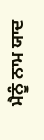ਮੈਨੂੰ ਨਾਮ ਯਾਦ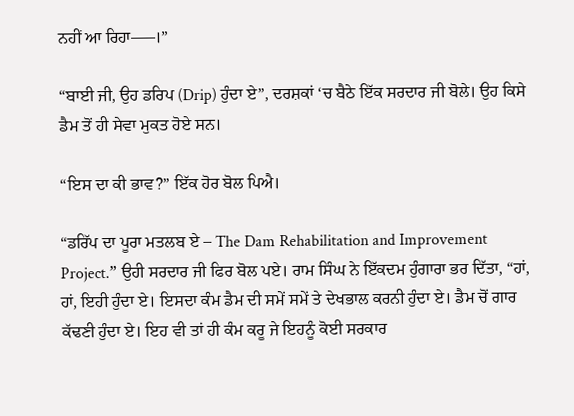ਨਹੀਂ ਆ ਰਿਹਾ—–।”

“ਬਾਈ ਜੀ, ਉਹ ਡਰਿਪ (Drip) ਹੁੰਦਾ ਏ”, ਦਰਸ਼ਕਾਂ ‘ਚ ਬੈਠੇ ਇੱਕ ਸਰਦਾਰ ਜੀ ਬੋਲੇ। ਉਹ ਕਿਸੇ ਡੈਮ ਤੋਂ ਹੀ ਸੇਵਾ ਮੁਕਤ ਹੋਏ ਸਨ।

“ਇਸ ਦਾ ਕੀ ਭਾਵ?” ਇੱਕ ਹੋਰ ਬੋਲ ਪਿਐ।

“ਡਰਿੱਪ ਦਾ ਪੂਰਾ ਮਤਲਬ ਏ – The Dam Rehabilitation and Improvement Project.” ਉਹੀ ਸਰਦਾਰ ਜੀ ਫਿਰ ਬੋਲ ਪਏ। ਰਾਮ ਸਿੰਘ ਨੇ ਇੱਕਦਮ ਹੁੰਗਾਰਾ ਭਰ ਦਿੱਤਾ, “ਹਾਂ, ਹਾਂ, ਇਹੀ ਹੁੰਦਾ ਏ। ਇਸਦਾ ਕੰਮ ਡੈਮ ਦੀ ਸਮੇਂ ਸਮੇਂ ਤੇ ਦੇਖਭਾਲ ਕਰਨੀ ਹੁੰਦਾ ਏ। ਡੈਮ ਚੋਂ ਗਾਰ ਕੱਢਣੀ ਹੁੰਦਾ ਏ। ਇਹ ਵੀ ਤਾਂ ਹੀ ਕੰਮ ਕਰੂ ਜੇ ਇਹਨੂੰ ਕੋਈ ਸਰਕਾਰ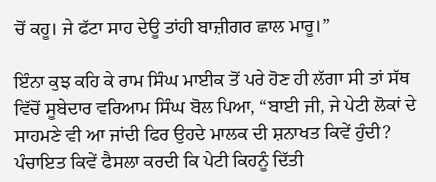ਚੋਂ ਕਹੂ। ਜੇ ਫੱਟਾ ਸਾਹ ਦੇਊ ਤਾਂਹੀ ਬਾਜ਼ੀਗਰ ਛਾਲ ਮਾਰੂ।”

ਇੰਨਾ ਕੁਝ ਕਹਿ ਕੇ ਰਾਮ ਸਿੰਘ ਮਾਈਕ ਤੋਂ ਪਰੇ ਹੋਣ ਹੀ ਲੱਗਾ ਸੀ ਤਾਂ ਸੱਥ ਵਿੱਚੋਂ ਸੂਬੇਦਾਰ ਵਰਿਆਮ ਸਿੰਘ ਬੋਲ ਪਿਆ, “ਬਾਈ ਜੀ, ਜੇ ਪੇਟੀ ਲੋਕਾਂ ਦੇ ਸਾਹਮਣੇ ਵੀ ਆ ਜਾਂਦੀ ਫਿਰ ਉਹਦੇ ਮਾਲਕ ਦੀ ਸ਼ਨਾਖਤ ਕਿਵੇਂ ਹੁੰਦੀ? ਪੰਚਾਇਤ ਕਿਵੇਂ ਫੈਸਲਾ ਕਰਦੀ ਕਿ ਪੇਟੀ ਕਿਹਨੂੰ ਦਿੱਤੀ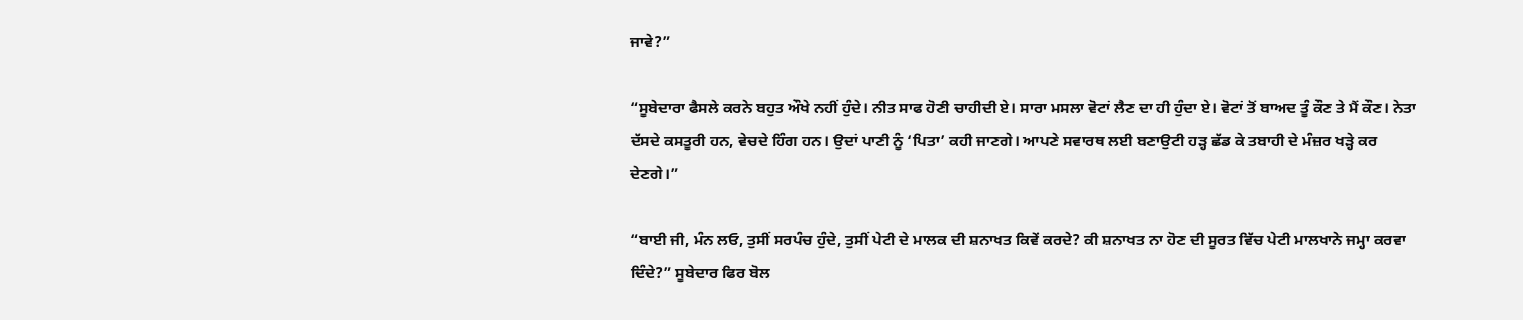ਜਾਵੇ?”

“ਸੂਬੇਦਾਰਾ ਫੈਸਲੇ ਕਰਨੇ ਬਹੁਤ ਔਖੇ ਨਹੀਂ ਹੁੰਦੇ। ਨੀਤ ਸਾਫ ਹੋਣੀ ਚਾਹੀਦੀ ਏ। ਸਾਰਾ ਮਸਲਾ ਵੋਟਾਂ ਲੈਣ ਦਾ ਹੀ ਹੁੰਦਾ ਏ। ਵੋਟਾਂ ਤੋਂ ਬਾਅਦ ਤੂੰ ਕੌਣ ਤੇ ਮੈਂ ਕੌਣ। ਨੇਤਾ ਦੱਸਦੇ ਕਸਤੂਰੀ ਹਨ, ਵੇਚਦੇ ਹਿੰਗ ਹਨ। ਉਦਾਂ ਪਾਣੀ ਨੂੰ ‘ਪਿਤਾ’ ਕਹੀ ਜਾਣਗੇ। ਆਪਣੇ ਸਵਾਰਥ ਲਈ ਬਣਾਉਟੀ ਹੜ੍ਹ ਛੱਡ ਕੇ ਤਬਾਹੀ ਦੇ ਮੰਜ਼ਰ ਖੜ੍ਹੇ ਕਰ ਦੇਣਗੇ।”

“ਬਾਈ ਜੀ, ਮੰਨ ਲਓ, ਤੁਸੀਂ ਸਰਪੰਚ ਹੁੰਦੇ, ਤੁਸੀਂ ਪੇਟੀ ਦੇ ਮਾਲਕ ਦੀ ਸ਼ਨਾਖਤ ਕਿਵੇਂ ਕਰਦੇ? ਕੀ ਸ਼ਨਾਖਤ ਨਾ ਹੋਣ ਦੀ ਸੂਰਤ ਵਿੱਚ ਪੇਟੀ ਮਾਲਖਾਨੇ ਜਮ੍ਹਾ ਕਰਵਾ ਦਿੰਦੇ?” ਸੂਬੇਦਾਰ ਫਿਰ ਬੋਲ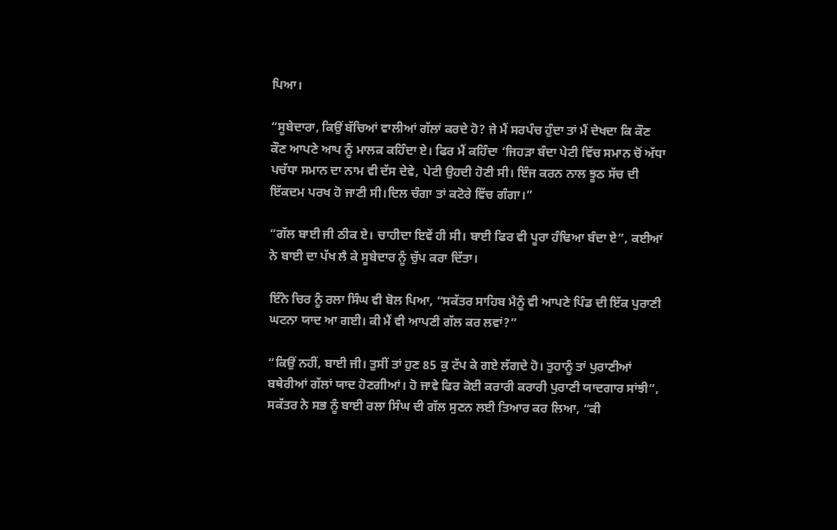ਪਿਆ।

“ਸੂਬੇਦਾਰਾ, ਕਿਉਂ ਬੱਚਿਆਂ ਵਾਲੀਆਂ ਗੱਲਾਂ ਕਰਦੇ ਹੋ? ਜੇ ਮੈਂ ਸਰਪੰਚ ਹੁੰਦਾ ਤਾਂ ਮੈਂ ਦੇਖਦਾ ਕਿ ਕੌਣ ਕੌਣ ਆਪਣੇ ਆਪ ਨੂੰ ਮਾਲਕ ਕਹਿੰਦਾ ਏ। ਫਿਰ ਮੈਂ ਕਹਿੰਦਾ ‘ਜਿਹੜਾ ਬੰਦਾ ਪੇਟੀ ਵਿੱਚ ਸਮਾਨ ਚੋਂ ਅੱਧਾ ਪਚੱਧਾ ਸਮਾਨ ਦਾ ਨਾਮ ਵੀ ਦੱਸ ਦੇਵੇ, ਪੇਟੀ ਉਹਦੀ ਹੋਣੀ ਸੀ। ਇੰਜ ਕਰਨ ਨਾਲ ਝੂਠ ਸੱਚ ਦੀ ਇੱਕਦਮ ਪਰਖ ਹੋ ਜਾਣੀ ਸੀ।ਦਿਲ ਚੰਗਾ ਤਾਂ ਕਟੋਰੇ ਵਿੱਚ ਗੰਗਾ।”

“ਗੱਲ ਬਾਈ ਜੀ ਠੀਕ ਏ। ਚਾਹੀਦਾ ਇਵੇਂ ਹੀ ਸੀ। ਬਾਈ ਫਿਰ ਵੀ ਪੂਰਾ ਹੰਢਿਆ ਬੰਦਾ ਏ”, ਕਈਆਂ ਨੇ ਬਾਈ ਦਾ ਪੱਖ ਲੈ ਕੇ ਸੂਬੇਦਾਰ ਨੂੰ ਚੁੱਪ ਕਰਾ ਦਿੱਤਾ।

ਇੰਨੇ ਚਿਰ ਨੂੰ ਰਲਾ ਸਿੰਘ ਵੀ ਬੋਲ ਪਿਆ, “ਸਕੱਤਰ ਸਾਹਿਬ ਮੈਨੂੰ ਵੀ ਆਪਣੇ ਪਿੰਡ ਦੀ ਇੱਕ ਪੁਰਾਣੀ ਘਟਨਾ ਯਾਦ ਆ ਗਈ। ਕੀ ਮੈਂ ਵੀ ਆਪਣੀ ਗੱਲ ਕਰ ਲਵਾਂ?”

“ਕਿਉਂ ਨਹੀਂ, ਬਾਈ ਜੀ। ਤੁਸੀਂ ਤਾਂ ਹੁਣ 85 ਕੁ ਟੱਪ ਕੇ ਗਏ ਲੱਗਦੇ ਹੋ। ਤੁਹਾਨੂੰ ਤਾਂ ਪੁਰਾਣੀਆਂ ਬਥੇਰੀਆਂ ਗੱਲਾਂ ਯਾਦ ਹੋਣਗੀਆਂ। ਹੋ ਜਾਵੇ ਫਿਰ ਕੋਈ ਕਰਾਰੀ ਕਰਾਰੀ ਪੁਰਾਣੀ ਯਾਦਗਾਰ ਸਾਂਝੀ”, ਸਕੱਤਰ ਨੇ ਸਭ ਨੂੰ ਬਾਈ ਰਲਾ ਸਿੰਘ ਦੀ ਗੱਲ ਸੁਣਨ ਲਈ ਤਿਆਰ ਕਰ ਲਿਆ, “ਕੀ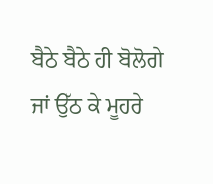ਬੈਠੇ ਬੈਠੇ ਹੀ ਬੋਲੋਗੇ ਜਾਂ ਉੱਠ ਕੇ ਮੂਹਰੇ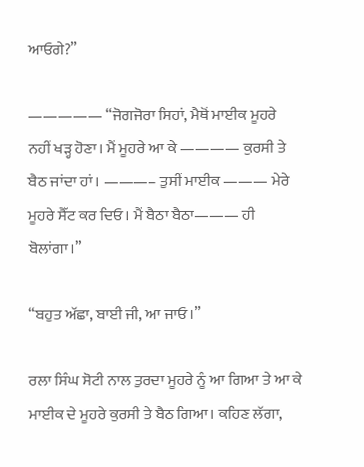ਆਓਗੇ?”

————— “ਜੋਗਜੋਰਾ ਸਿਹਾਂ, ਮੈਥੋਂ ਮਾਈਕ ਮੂਹਰੇ ਨਹੀਂ ਖੜ੍ਹ ਹੋਣਾ। ਮੈਂ ਮੂਹਰੇ ਆ ਕੇ ———— ਕੁਰਸੀ ਤੇ ਬੈਠ ਜਾਂਦਾ ਹਾਂ। ———– ਤੁਸੀਂ ਮਾਈਕ ——— ਮੇਰੇ ਮੂਹਰੇ ਸੈੱਟ ਕਰ ਦਿਓ। ਮੈਂ ਬੈਠਾ ਬੈਠਾ——— ਹੀ ਬੋਲਾਂਗਾ।”

“ਬਹੁਤ ਅੱਛਾ, ਬਾਈ ਜੀ, ਆ ਜਾਓ।”

ਰਲਾ ਸਿੰਘ ਸੋਟੀ ਨਾਲ ਤੁਰਦਾ ਮੂਹਰੇ ਨੂੰ ਆ ਗਿਆ ਤੇ ਆ ਕੇ ਮਾਈਕ ਦੇ ਮੂਹਰੇ ਕੁਰਸੀ ਤੇ ਬੈਠ ਗਿਆ। ਕਹਿਣ ਲੱਗਾ,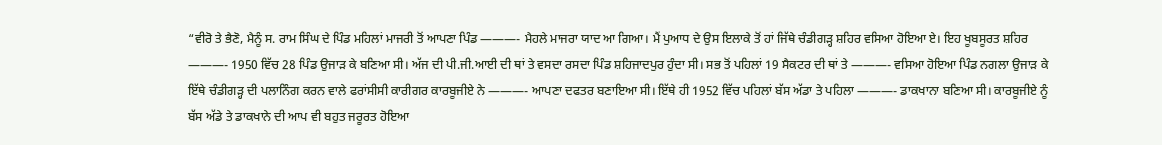“ਵੀਰੋ ਤੇ ਭੈਣੋ, ਮੈਨੂੰ ਸ. ਰਾਮ ਸਿੰਘ ਦੇ ਪਿੰਡ ਮਹਿਲਾਂ ਮਾਜਰੀ ਤੋਂ ਆਪਣਾ ਪਿੰਡ ———- ਮੈਹਲੇ ਮਾਜਰਾ ਯਾਦ ਆ ਗਿਆ। ਮੈਂ ਪੁਆਧ ਦੇ ਉਸ ਇਲਾਕੇ ਤੋਂ ਹਾਂ ਜਿੱਥੇ ਚੰਡੀਗੜ੍ਹ ਸ਼ਹਿਰ ਵਸਿਆ ਹੋਇਆ ਏ। ਇਹ ਖੂਬਸੂਰਤ ਸ਼ਹਿਰ ———- 1950 ਵਿੱਚ 28 ਪਿੰਡ ਉਜਾੜ ਕੇ ਬਣਿਆ ਸੀ। ਅੱਜ ਦੀ ਪੀ.ਜੀ.ਆਈ ਦੀ ਥਾਂ ਤੇ ਵਸਦਾ ਰਸਦਾ ਪਿੰਡ ਸ਼ਹਿਜਾਦਪੁਰ ਹੁੰਦਾ ਸੀ। ਸਭ ਤੋਂ ਪਹਿਲਾਂ 19 ਸੈਕਟਰ ਦੀ ਥਾਂ ਤੇ ———- ਵਸਿਆ ਹੋਇਆ ਪਿੰਡ ਨਗਲਾ ਉਜਾੜ ਕੇ ਇੱਥੇ ਚੰਡੀਗੜ੍ਹ ਦੀ ਪਲਾਨਿੰਗ ਕਰਨ ਵਾਲੇ ਫਰਾਂਸੀਸੀ ਕਾਰੀਗਰ ਕਾਰਬੂਜੀਏ ਨੇ ———- ਆਪਣਾ ਦਫਤਰ ਬਣਾਇਆ ਸੀ। ਇੱਥੇ ਹੀ 1952 ਵਿੱਚ ਪਹਿਲਾਂ ਬੱਸ ਅੱਡਾ ਤੇ ਪਹਿਲਾ ———- ਡਾਕਖਾਨਾ ਬਣਿਆ ਸੀ। ਕਾਰਬੂਜੀਏ ਨੂੰ ਬੱਸ ਅੱਡੇ ਤੇ ਡਾਕਖਾਨੇ ਦੀ ਆਪ ਵੀ ਬਹੁਤ ਜਰੂਰਤ ਹੋਇਆ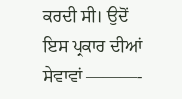ਕਰਦੀ ਸੀ। ਉਦੋਂ ਇਸ ਪ੍ਰਕਾਰ ਦੀਆਂ ਸੇਵਾਵਾਂ ———-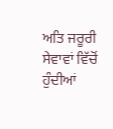ਅਤਿ ਜਰੂਰੀ ਸੇਵਾਵਾਂ ਵਿੱਚੋਂ ਹੁੰਦੀਆਂ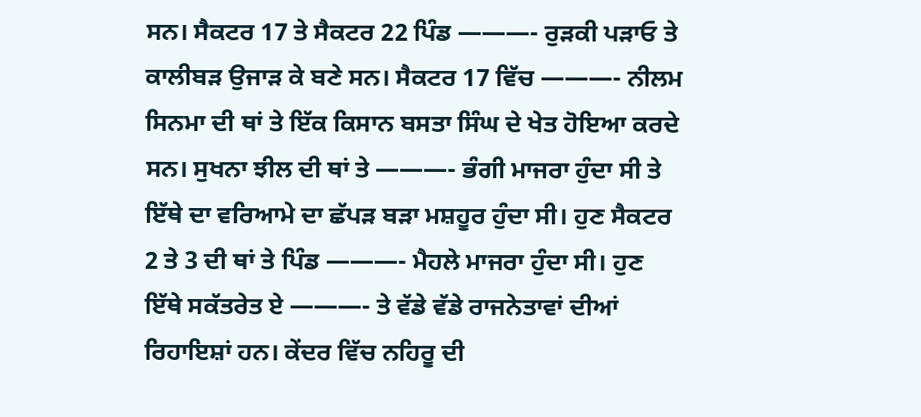ਸਨ। ਸੈਕਟਰ 17 ਤੇ ਸੈਕਟਰ 22 ਪਿੰਡ ———- ਰੁੜਕੀ ਪੜਾਓ ਤੇ ਕਾਲੀਬੜ ਉਜਾੜ ਕੇ ਬਣੇ ਸਨ। ਸੈਕਟਰ 17 ਵਿੱਚ ———- ਨੀਲਮ ਸਿਨਮਾ ਦੀ ਥਾਂ ਤੇ ਇੱਕ ਕਿਸਾਨ ਬਸਤਾ ਸਿੰਘ ਦੇ ਖੇਤ ਹੋਇਆ ਕਰਦੇ ਸਨ। ਸੁਖਨਾ ਝੀਲ ਦੀ ਥਾਂ ਤੇ ———- ਭੰਗੀ ਮਾਜਰਾ ਹੁੰਦਾ ਸੀ ਤੇ ਇੱਥੇ ਦਾ ਵਰਿਆਮੇ ਦਾ ਛੱਪੜ ਬੜਾ ਮਸ਼ਹੂਰ ਹੁੰਦਾ ਸੀ। ਹੁਣ ਸੈਕਟਰ 2 ਤੇ 3 ਦੀ ਥਾਂ ਤੇ ਪਿੰਡ ———- ਮੈਹਲੇ ਮਾਜਰਾ ਹੁੰਦਾ ਸੀ। ਹੁਣ ਇੱਥੇ ਸਕੱਤਰੇਤ ਏ ———- ਤੇ ਵੱਡੇ ਵੱਡੇ ਰਾਜਨੇਤਾਵਾਂ ਦੀਆਂ ਰਿਹਾਇਸ਼ਾਂ ਹਨ। ਕੇਂਦਰ ਵਿੱਚ ਨਹਿਰੂ ਦੀ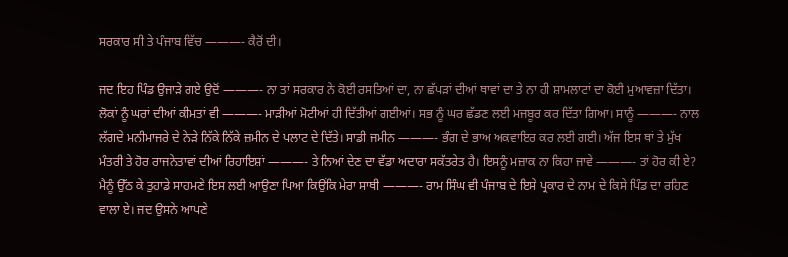ਸਰਕਾਰ ਸੀ ਤੇ ਪੰਜਾਬ ਵਿੱਚ ———- ਕੈਰੋਂ ਦੀ।

ਜਦ ਇਹ ਪਿੰਡ ਉਜਾੜੇ ਗਏ ਉਦੋਂ ———- ਨਾ ਤਾਂ ਸਰਕਾਰ ਨੇ ਕੋਈ ਰਸਤਿਆਂ ਦਾ, ਨਾ ਛੱਪੜਾਂ ਦੀਆਂ ਥਾਵਾਂ ਦਾ ਤੇ ਨਾ ਹੀ ਸ਼ਾਮਲਾਟਾਂ ਦਾ ਕੋਈ ਮੁਆਵਜ਼ਾ ਦਿੱਤਾ। ਲੋਕਾਂ ਨੂੰ ਘਰਾਂ ਦੀਆਂ ਕੀਮਤਾਂ ਵੀ ———- ਮਾੜੀਆਂ ਮੋਟੀਆਂ ਹੀ ਦਿੱਤੀਆਂ ਗਈਆਂ। ਸਭ ਨੂੰ ਘਰ ਛੱਡਣ ਲਈ ਮਜਬੂਰ ਕਰ ਦਿੱਤਾ ਗਿਆ। ਸਾਨੂੰ ———- ਨਾਲ ਲੱਗਦੇ ਮਨੀਮਾਜਰੇ ਦੇ ਨੇੜੇ ਨਿੱਕੇ ਨਿੱਕੇ ਜ਼ਮੀਨ ਦੇ ਪਲਾਟ ਦੇ ਦਿੱਤੇ। ਸਾਡੀ ਜਮੀਨ ———- ਭੰਗ ਦੇ ਭਾਅ ਅਕਵਾਇਰ ਕਰ ਲਈ ਗਈ। ਅੱਜ ਇਸ ਥਾਂ ਤੇ ਮੁੱਖ ਮੰਤਰੀ ਤੇ ਹੋਰ ਰਾਜਨੇਤਾਵਾਂ ਦੀਆਂ ਰਿਹਾਇਸ਼ਾਂ ———- ਤੇ ਨਿਆਂ ਦੇਣ ਦਾ ਵੱਡਾ ਅਦਾਰਾ ਸਕੱਤਰੇਤ ਹੈ। ਇਸਨੂੰ ਮਜ਼ਾਕ ਨਾ ਕਿਹਾ ਜਾਵੇ ———- ਤਾਂ ਹੋਰ ਕੀ ਏ? ਮੈਨੂੰ ਉੱਠ ਕੇ ਤੁਹਾਡੇ ਸਾਹਮਣੇ ਇਸ ਲਈ ਆਉਣਾ ਪਿਆ ਕਿਉਂਕਿ ਮੇਰਾ ਸਾਥੀ ———- ਰਾਮ ਸਿੰਘ ਵੀ ਪੰਜਾਬ ਦੇ ਇਸੇ ਪ੍ਰਕਾਰ ਦੇ ਨਾਮ ਦੇ ਕਿਸੇ ਪਿੰਡ ਦਾ ਰਹਿਣ ਵਾਲਾ ਏ। ਜਦ ਉਸਨੇ ਆਪਣੇ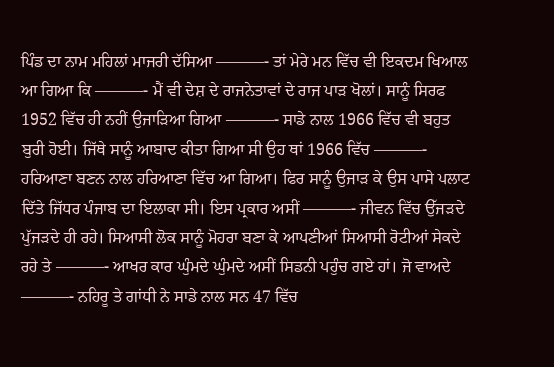ਪਿੰਡ ਦਾ ਨਾਮ ਮਹਿਲਾਂ ਮਾਜਰੀ ਦੱਸਿਆ ———- ਤਾਂ ਮੇਰੇ ਮਨ ਵਿੱਚ ਵੀ ਇਕਦਮ ਖਿਆਲ ਆ ਗਿਆ ਕਿ ———- ਮੈਂ ਵੀ ਦੇਸ਼ ਦੇ ਰਾਜਨੇਤਾਵਾਂ ਦੇ ਰਾਜ ਪਾੜ ਖੋਲਾਂ। ਸਾਨੂੰ ਸਿਰਫ 1952 ਵਿੱਚ ਹੀ ਨਹੀਂ ਉਜਾੜਿਆ ਗਿਆ ———- ਸਾਡੇ ਨਾਲ 1966 ਵਿੱਚ ਵੀ ਬਹੁਤ ਬੁਰੀ ਹੋਈ। ਜਿੱਥੇ ਸਾਨੂੰ ਆਬਾਦ ਕੀਤਾ ਗਿਆ ਸੀ ਉਹ ਥਾਂ 1966 ਵਿੱਚ ———- ਹਰਿਆਣਾ ਬਣਨ ਨਾਲ ਹਰਿਆਣਾ ਵਿੱਚ ਆ ਗਿਆ। ਫਿਰ ਸਾਨੂੰ ਉਜਾੜ ਕੇ ਉਸ ਪਾਸੇ ਪਲਾਟ ਦਿੱਤੇ ਜਿੱਧਰ ਪੰਜਾਬ ਦਾ ਇਲਾਕਾ ਸੀ। ਇਸ ਪ੍ਰਕਾਰ ਅਸੀਂ ———- ਜੀਵਨ ਵਿੱਚ ਉੱਜੜਦੇ ਪੁੱਜੜਦੇ ਹੀ ਰਹੇ। ਸਿਆਸੀ ਲੋਕ ਸਾਨੂੰ ਮੋਹਰਾ ਬਣਾ ਕੇ ਆਪਣੀਆਂ ਸਿਆਸੀ ਰੋਟੀਆਂ ਸੇਕਦੇ ਰਹੇ ਤੇ ———- ਆਖਰ ਕਾਰ ਘੁੰਮਦੇ ਘੁੰਮਦੇ ਅਸੀਂ ਸਿਡਨੀ ਪਹੁੰਚ ਗਏ ਹਾਂ। ਜੋ ਵਾਅਦੇ ———- ਨਹਿਰੂ ਤੇ ਗਾਂਧੀ ਨੇ ਸਾਡੇ ਨਾਲ ਸਨ 47 ਵਿੱਚ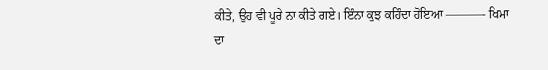ਕੀਤੇ, ਉਹ ਵੀ ਪੂਰੇ ਨਾ ਕੀਤੇ ਗਏ। ਇੰਨਾ ਕੁਝ ਕਹਿੰਦਾ ਹੋਇਆ ———- ਖਿਮਾ ਦਾ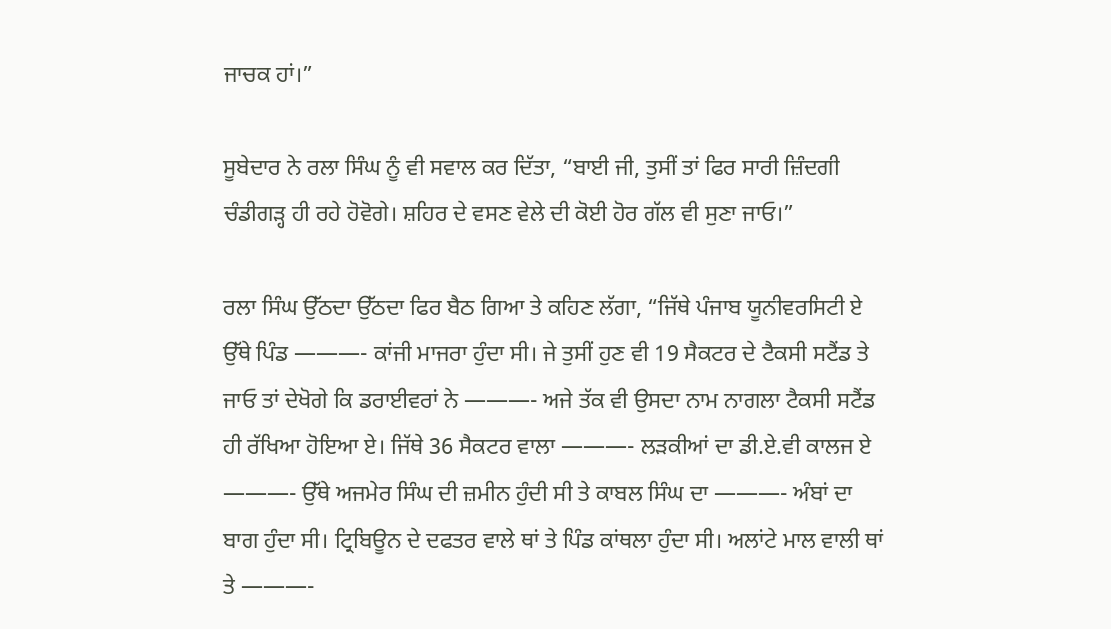ਜਾਚਕ ਹਾਂ।”

ਸੂਬੇਦਾਰ ਨੇ ਰਲਾ ਸਿੰਘ ਨੂੰ ਵੀ ਸਵਾਲ ਕਰ ਦਿੱਤਾ, “ਬਾਈ ਜੀ, ਤੁਸੀਂ ਤਾਂ ਫਿਰ ਸਾਰੀ ਜ਼ਿੰਦਗੀ ਚੰਡੀਗੜ੍ਹ ਹੀ ਰਹੇ ਹੋਵੋਗੇ। ਸ਼ਹਿਰ ਦੇ ਵਸਣ ਵੇਲੇ ਦੀ ਕੋਈ ਹੋਰ ਗੱਲ ਵੀ ਸੁਣਾ ਜਾਓ।”

ਰਲਾ ਸਿੰਘ ਉੱਠਦਾ ਉੱਠਦਾ ਫਿਰ ਬੈਠ ਗਿਆ ਤੇ ਕਹਿਣ ਲੱਗਾ, “ਜਿੱਥੇ ਪੰਜਾਬ ਯੂਨੀਵਰਸਿਟੀ ਏ ਉੱਥੇ ਪਿੰਡ ———- ਕਾਂਜੀ ਮਾਜਰਾ ਹੁੰਦਾ ਸੀ। ਜੇ ਤੁਸੀਂ ਹੁਣ ਵੀ 19 ਸੈਕਟਰ ਦੇ ਟੈਕਸੀ ਸਟੈਂਡ ਤੇ ਜਾਓ ਤਾਂ ਦੇਖੋਗੇ ਕਿ ਡਰਾਈਵਰਾਂ ਨੇ ———- ਅਜੇ ਤੱਕ ਵੀ ਉਸਦਾ ਨਾਮ ਨਾਗਲਾ ਟੈਕਸੀ ਸਟੈਂਡ ਹੀ ਰੱਖਿਆ ਹੋਇਆ ਏ। ਜਿੱਥੇ 36 ਸੈਕਟਰ ਵਾਲਾ ———- ਲੜਕੀਆਂ ਦਾ ਡੀ.ਏ.ਵੀ ਕਾਲਜ ਏ ———- ਉੱਥੇ ਅਜਮੇਰ ਸਿੰਘ ਦੀ ਜ਼ਮੀਨ ਹੁੰਦੀ ਸੀ ਤੇ ਕਾਬਲ ਸਿੰਘ ਦਾ ———- ਅੰਬਾਂ ਦਾ ਬਾਗ ਹੁੰਦਾ ਸੀ। ਟ੍ਰਿਬਿਊਨ ਦੇ ਦਫਤਰ ਵਾਲੇ ਥਾਂ ਤੇ ਪਿੰਡ ਕਾਂਥਲਾ ਹੁੰਦਾ ਸੀ। ਅਲਾਂਟੇ ਮਾਲ ਵਾਲੀ ਥਾਂ ਤੇ ———-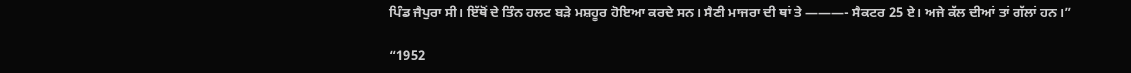ਪਿੰਡ ਜੈਪੁਰਾ ਸੀ। ਇੱਥੋਂ ਦੇ ਤਿੰਨ ਹਲਟ ਬੜੇ ਮਸ਼ਹੂਰ ਹੋਇਆ ਕਰਦੇ ਸਨ। ਸੈਣੀ ਮਾਜਰਾ ਦੀ ਥਾਂ ਤੇ ———- ਸੈਕਟਰ 25 ਏ। ਅਜੇ ਕੱਲ ਦੀਆਂ ਤਾਂ ਗੱਲਾਂ ਹਨ।”

“1952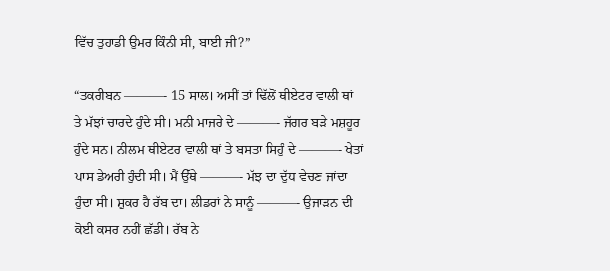ਵਿੱਚ ਤੁਹਾਡੀ ਉਮਰ ਕਿੰਨੀ ਸੀ, ਬਾਈ ਜੀ?”

“ਤਕਰੀਬਨ ———- 15 ਸਾਲ। ਅਸੀਂ ਤਾਂ ਢਿੱਲੋਂ ਥੀਏਟਰ ਵਾਲੀ ਥਾਂ ਤੇ ਮੱਝਾਂ ਚਾਰਦੇ ਹੁੰਦੇ ਸੀ। ਮਨੀ ਮਾਜਰੇ ਦੇ ———- ਜੱਗਰ ਬੜੇ ਮਸ਼ਹੂਰ ਹੁੰਦੇ ਸਨ। ਨੀਲਮ ਥੀਏਟਰ ਵਾਲੀ ਥਾਂ ਤੇ ਬਸਤਾ ਸਿਹੁੰ ਦੇ ———- ਖੇਤਾਂ ਪਾਸ ਡੇਅਰੀ ਹੁੰਦੀ ਸੀ। ਮੈਂ ਉੱਥੇ ———- ਮੱਝ ਦਾ ਦੁੱਧ ਵੇਚਣ ਜਾਂਦਾ ਹੁੰਦਾ ਸੀ। ਸ਼ੁਕਰ ਹੈ ਰੱਬ ਦਾ। ਲੀਡਰਾਂ ਨੇ ਸਾਨੂੰ ———- ਉਜਾੜਨ ਦੀ ਕੋਈ ਕਸਰ ਨਹੀਂ ਛੱਡੀ। ਰੱਬ ਨੇ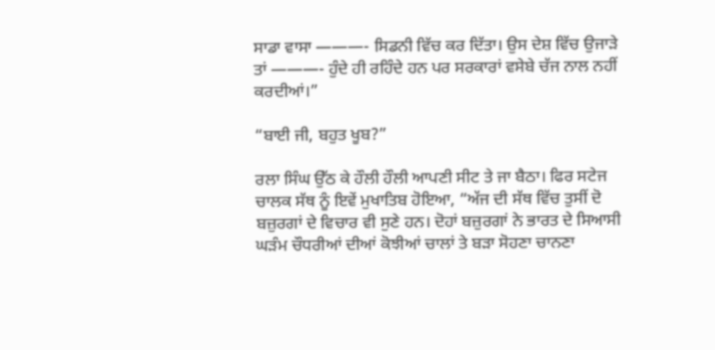ਸਾਡਾ ਵਾਸਾ ———- ਸਿਡਨੀ ਵਿੱਚ ਕਰ ਦਿੱਤਾ। ਉਸ ਦੇਸ਼ ਵਿੱਚ ਉਜਾੜੇ ਤਾਂ ———- ਹੁੰਦੇ ਹੀ ਰਹਿੰਦੇ ਹਨ ਪਰ ਸਰਕਾਰਾਂ ਵਸੇਬੇ ਚੱਜ ਨਾਲ ਨਹੀਂ ਕਰਦੀਆਂ।”

“ਬਾਈ ਜੀ, ਬਹੁਤ ਖੂਬ?”

ਰਲਾ ਸਿੰਘ ਉੱਠ ਕੇ ਹੌਲੀ ਹੌਲੀ ਆਪਣੀ ਸੀਟ ਤੇ ਜਾ ਬੈਠਾ। ਫਿਰ ਸਟੇਜ ਚਾਲਕ ਸੱਥ ਨੂੰ ਇਵੇਂ ਮੁਖਾਤਿਬ ਹੋਇਆ, “ਅੱਜ ਦੀ ਸੱਥ ਵਿੱਚ ਤੁਸੀਂ ਦੋ ਬਜ਼ੁਰਗਾਂ ਦੇ ਵਿਚਾਰ ਵੀ ਸੁਣੇ ਹਨ। ਦੋਹਾਂ ਬਜ਼ੁਰਗਾਂ ਨੇ ਭਾਰਤ ਦੇ ਸਿਆਸੀ ਘੜੰਮ ਚੌਧਰੀਆਂ ਦੀਆਂ ਕੋਝੀਆਂ ਚਾਲਾਂ ਤੇ ਬੜਾ ਸੋਹਣਾ ਚਾਨਣਾ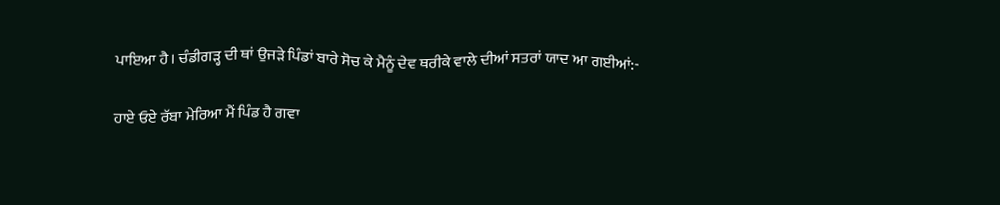ਪਾਇਆ ਹੈ। ਚੰਡੀਗੜ੍ਹ ਦੀ ਥਾਂ ਉਜੜੇ ਪਿੰਡਾਂ ਬਾਰੇ ਸੋਚ ਕੇ ਮੈਨੂੰ ਦੇਵ ਥਰੀਕੇ ਵਾਲੇ ਦੀਆਂ ਸਤਰਾਂ ਯਾਦ ਆ ਗਈਆਂ:-

ਹਾਏ ਓਏ ਰੱਬਾ ਮੇਰਿਆ ਮੈਂ ਪਿੰਡ ਹੈ ਗਵਾ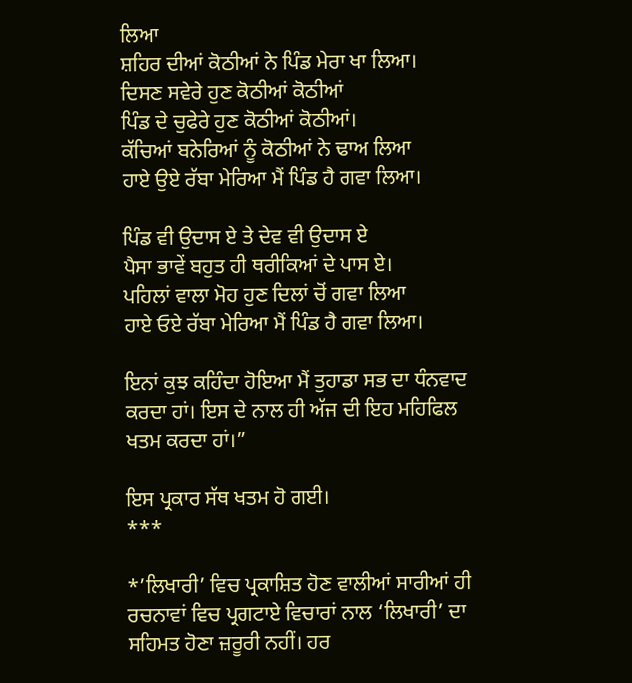ਲਿਆ
ਸ਼ਹਿਰ ਦੀਆਂ ਕੋਠੀਆਂ ਨੇ ਪਿੰਡ ਮੇਰਾ ਖਾ ਲਿਆ।
ਦਿਸਣ ਸਵੇਰੇ ਹੁਣ ਕੋਠੀਆਂ ਕੋਠੀਆਂ
ਪਿੰਡ ਦੇ ਚੁਫੇਰੇ ਹੁਣ ਕੋਠੀਆਂ ਕੋਠੀਆਂ।
ਕੱਚਿਆਂ ਬਨੇਰਿਆਂ ਨੂੰ ਕੋਠੀਆਂ ਨੇ ਢਾਅ ਲਿਆ
ਹਾਏ ਉਏ ਰੱਬਾ ਮੇਰਿਆ ਮੈਂ ਪਿੰਡ ਹੈ ਗਵਾ ਲਿਆ।

ਪਿੰਡ ਵੀ ਉਦਾਸ ਏ ਤੇ ਦੇਵ ਵੀ ਉਦਾਸ ਏ
ਪੈਸਾ ਭਾਵੇਂ ਬਹੁਤ ਹੀ ਥਰੀਕਿਆਂ ਦੇ ਪਾਸ ਏ।
ਪਹਿਲਾਂ ਵਾਲਾ ਮੋਹ ਹੁਣ ਦਿਲਾਂ ਚੋਂ ਗਵਾ ਲਿਆ
ਹਾਏ ਓਏ ਰੱਬਾ ਮੇਰਿਆ ਮੈਂ ਪਿੰਡ ਹੈ ਗਵਾ ਲਿਆ।

ਇਨਾਂ ਕੁਝ ਕਹਿੰਦਾ ਹੋਇਆ ਮੈਂ ਤੁਹਾਡਾ ਸਭ ਦਾ ਧੰਨਵਾਦ ਕਰਦਾ ਹਾਂ। ਇਸ ਦੇ ਨਾਲ ਹੀ ਅੱਜ ਦੀ ਇਹ ਮਹਿਫਿਲ ਖਤਮ ਕਰਦਾ ਹਾਂ।”

ਇਸ ਪ੍ਰਕਾਰ ਸੱਥ ਖਤਮ ਹੋ ਗਈ।
***

*’ਲਿਖਾਰੀ’ ਵਿਚ ਪ੍ਰਕਾਸ਼ਿਤ ਹੋਣ ਵਾਲੀਆਂ ਸਾਰੀਆਂ ਹੀ ਰਚਨਾਵਾਂ ਵਿਚ ਪ੍ਰਗਟਾਏ ਵਿਚਾਰਾਂ ਨਾਲ ‘ਲਿਖਾਰੀ’ ਦਾ ਸਹਿਮਤ ਹੋਣਾ ਜ਼ਰੂਰੀ ਨਹੀਂ। ਹਰ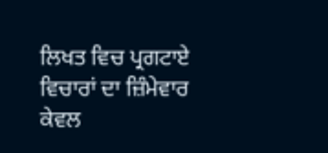ਲਿਖਤ ਵਿਚ ਪ੍ਰਗਟਾਏ ਵਿਚਾਰਾਂ ਦਾ ਜ਼ਿੰਮੇਵਾਰ ਕੇਵਲ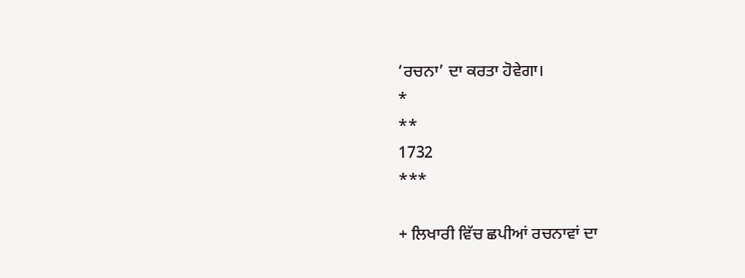‘ਰਚਨਾ’ ਦਾ ਕਰਤਾ ਹੋਵੇਗਾ।
*
**
1732
***

+ ਲਿਖਾਰੀ ਵਿੱਚ ਛਪੀਆਂ ਰਚਨਾਵਾਂ ਦਾ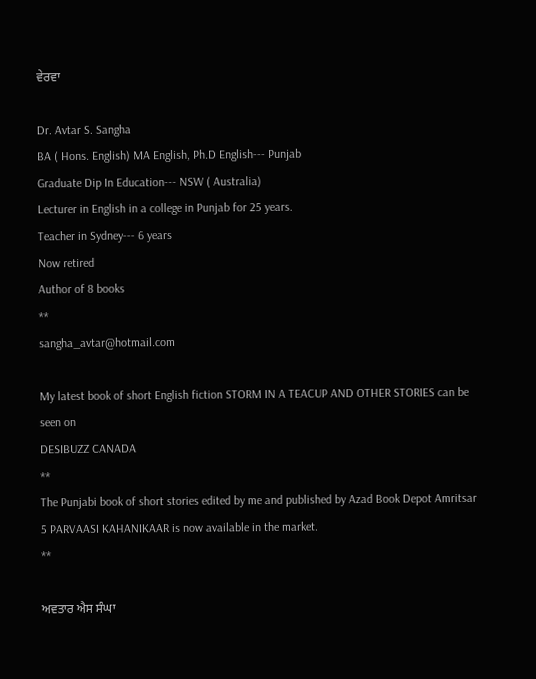ਵੇਰਵਾ

Dr. Avtar S. Sangha
BA ( Hons. English) MA English, Ph.D English--- Punjab
Graduate Dip In Education--- NSW ( Australia)
Lecturer in English in a college in Punjab for 25 years.
Teacher in Sydney--- 6 years
Now retired
Author of 8 books
**
sangha_avtar@hotmail.com

My latest book of short English fiction STORM IN A TEACUP AND OTHER STORIES can be seen on
DESIBUZZ CANADA
**
The Punjabi book of short stories edited by me and published by Azad Book Depot Amritsar 5 PARVAASI KAHANIKAAR is now available in the market.
**

ਅਵਤਾਰ ਐਸ ਸੰਘਾ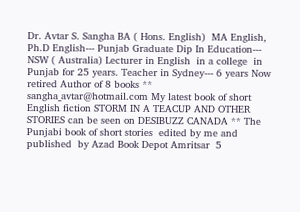Dr. Avtar S. Sangha BA ( Hons. English)  MA English,  Ph.D English--- Punjab Graduate Dip In Education--- NSW ( Australia) Lecturer in English  in a college  in Punjab for 25 years. Teacher in Sydney--- 6 years Now retired Author of 8 books ** sangha_avtar@hotmail.com My latest book of short English fiction STORM IN A TEACUP AND OTHER STORIES can be seen on DESIBUZZ CANADA ** The Punjabi book of short stories  edited by me and published  by Azad Book Depot Amritsar  5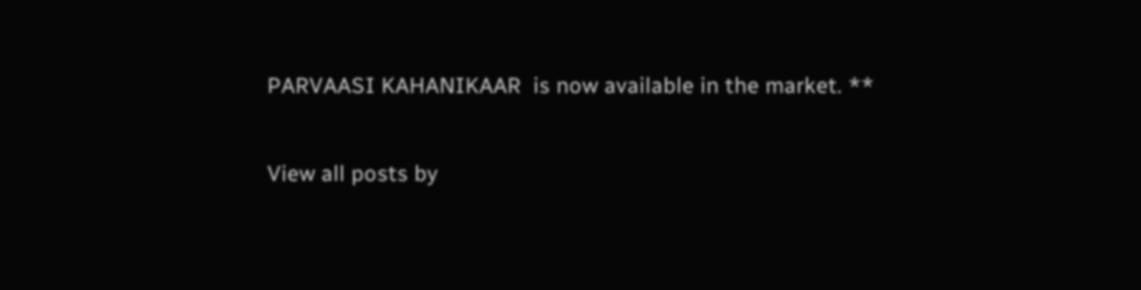PARVAASI KAHANIKAAR  is now available in the market. **

View all posts by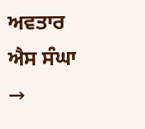ਅਵਤਾਰ ਐਸ ਸੰਘਾ →